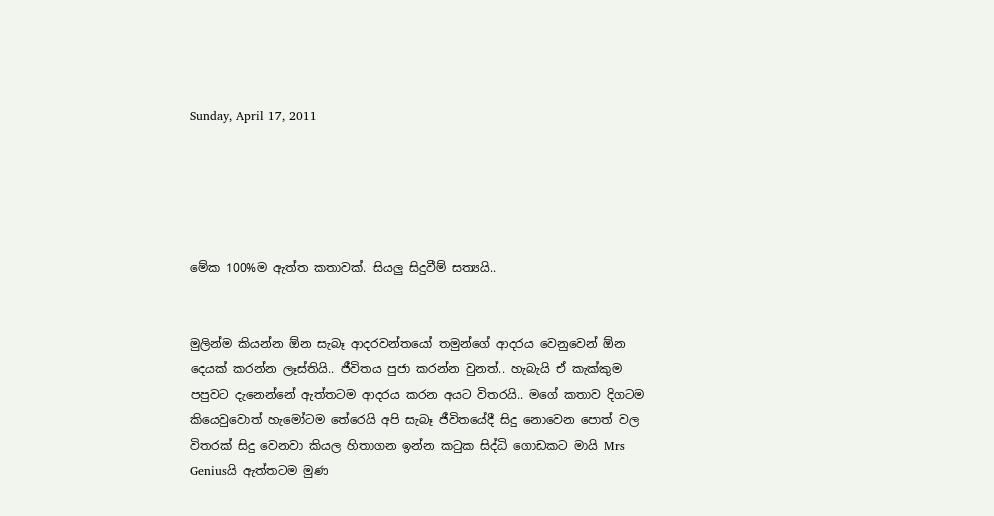Sunday, April 17, 2011





මේක 100%ම ඇත්ත කතාවක්. සියලු සිදුවීම් සත්‍යයි..


මුලින්ම කියන්න ඕන සැබෑ ආදරවන්තයෝ තමුන්ගේ ආදරය වෙනුවෙන් ඕන දෙයක් කරන්න ලෑස්තියි.. ජීවිතය පුජා කරන්න වුනත්.. හැබැයි ඒ කැක්කුම පපුවට දැනෙන්නේ ඇත්තටම ආදරය කරන අයට විතරයි.. මගේ කතාව දිගටම කියෙවුවොත් හැමෝටම තේරෙයි අපි සැබෑ ජීවිතයේදී සිදු නොවෙන පොත් වල විතරක් සිදු වෙනවා කියල හිතාගන ඉන්න කටුක සිද්ධි ගොඩකට මායි Mrs Geniusයි ඇත්තටම මුණ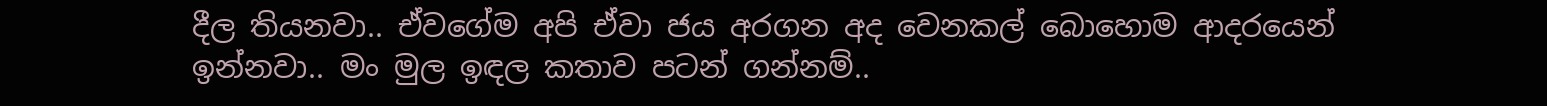දීල තියනවා.. ඒවගේම අපි ඒවා ජය අරගන අද වෙනකල් බොහොම ආදරයෙන් ඉන්නවා.. මං මුල ඉඳල කතාව පටන් ගන්නම්..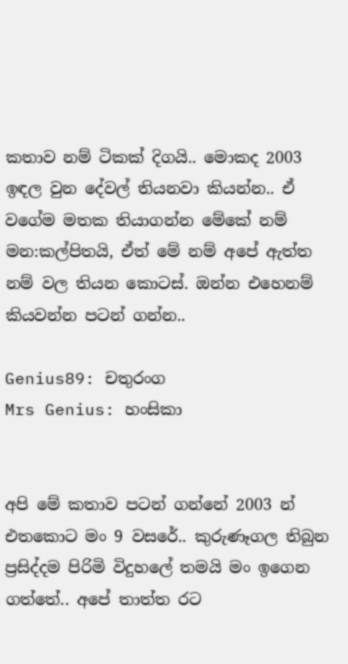කතාව නම් ටිකක් දිගයි.. මොකද 2003 ඉඳල වුන දේවල් තියනවා කියන්න.. ඒ වගේම මතක තියාගන්න මේකේ නම් මන:කල්පිතයි, ඒත් මේ නම් අපේ ඇත්ත නම් වල තියන කොටස්. ඔන්න එහෙනම් කියවන්න පටන් ගන්න..

Genius89: චතුරංග
Mrs Genius: හංසිකා


අපි මේ කතාව පටන් ගන්නේ 2003 න් එතකොට මං 9 වසරේ.. කුරුණෑගල තිබුන ප්‍රසිද්දම පිරිමි විදුහලේ තමයි මං ඉගෙන ගත්තේ.. අපේ තාත්ත රට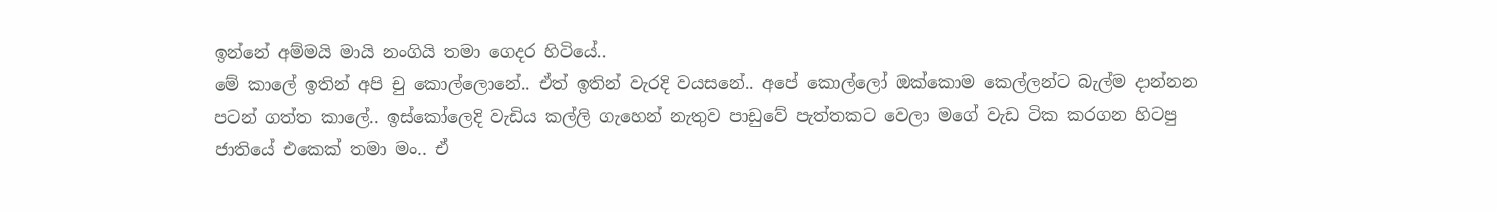ඉන්නේ අම්මයි මායි නංගියි තමා ගෙදර හිටියේ..
මේ කාලේ ඉතින් අපි චු කොල්ලොනේ.. ඒත් ඉතින් වැරදි වයසනේ.. අපේ කොල්ලෝ ඔක්කොම කෙල්ලන්ට බැල්ම දාන්නන පටන් ගත්ත කාලේ.. ඉස්කෝලෙදි වැඩිය කල්ලි ගැහෙන් නැතුව පාඩුවේ පැත්තකට වෙලා මගේ වැඩ ටික කරගන හිටපු ජාතියේ එකෙක් තමා මං.. ඒ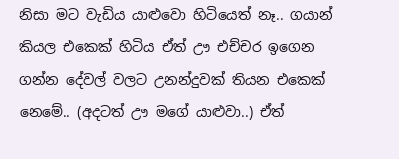නිසා මට වැඩිය යාළුවො හිටියෙත් නෑ.. ගයාන් කියල එකෙක් හිටිය ඒත් ඌ එච්චර ඉගෙන ගන්න දේවල් වලට උනන්දුවක් තියන එකෙක් නෙමේ.. (අදටත් ඌ මගේ යාළුවා..) ඒත්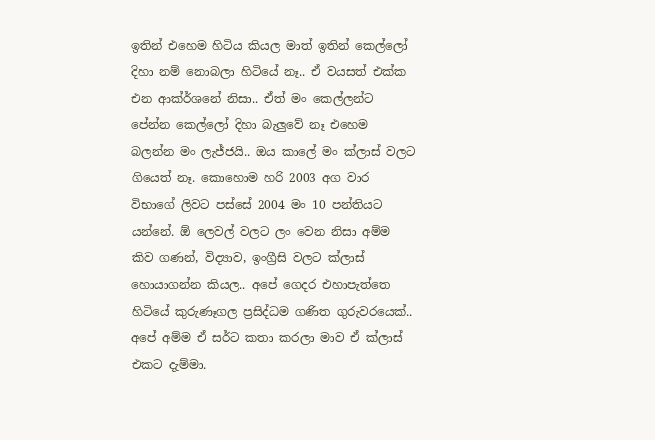ඉතින් එහෙම හිටිය කියල මාත් ඉතින් කෙල්ලෝ දිහා නම් නොබලා හිටියේ නෑ.. ඒ වයසත් එක්ක එන ආක්ර්ශනේ නිසා.. ඒත් මං කෙල්ලන්ට පේන්න කෙල්ලෝ දිහා බැලුවේ නෑ එහෙම බලන්න මං ලැජ්ජයි.. ඔය කාලේ මං ක්ලාස් වලට ගියෙත් නෑ. කොහොම හරි 2003 අග වාර විභාගේ ලිවට පස්සේ 2004 මං 10 පන්තියට යන්නේ. ඕ ලෙවල් වලට ලං වෙන නිසා අම්ම කිව ගණන්, විද්‍යාව, ඉංග්‍රීසි වලට ක්ලාස් හොයාගන්න කියල.. අපේ ගෙදර එහාපැත්තෙ හිටියේ කුරුණෑගල ප්‍රසිද්ධම ගණිත ගුරුවරයෙක්.. අපේ අම්ම ඒ සර්ට කතා කරලා මාව ඒ ක්ලාස් එකට දැම්මා.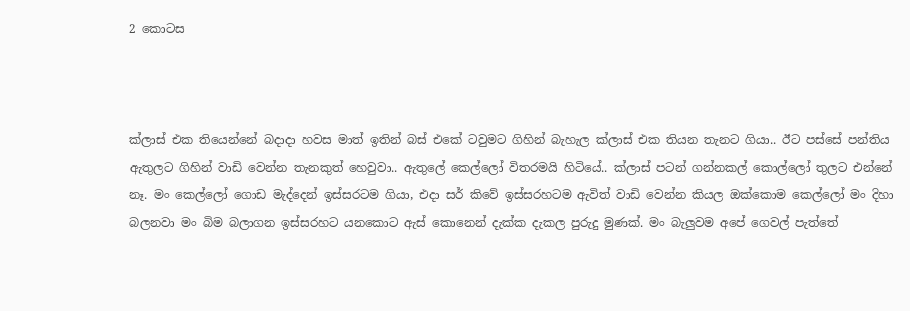2 කොටස



ක්ලාස් එක තියෙන්නේ බදාදා හවස මාත් ඉතින් බස් එකේ ටවුමට ගිහින් බැහැල ක්ලාස් එක තියන තැනට ගියා.. ඊට පස්සේ පන්තිය ඇතුලට ගිහින් වාඩි වෙන්න තැනකුත් හෙවුවා.. ඇතුලේ කෙල්ලෝ විතරමයි හිටියේ.. ක්ලාස් පටන් ගන්නකල් කොල්ලෝ තුලට එන්නේ නෑ. මං කෙල්ලෝ ගොඩ මැද්දෙන් ඉස්සරටම ගියා, එදා සර් කිවේ ඉස්සරහටම ඇවිත් වාඩි වෙන්න කියල ඔක්කොම කෙල්ලෝ මං දිහා බලනවා මං බිම බලාගන ඉස්සරහට යනකොට ඇස් කොනෙන් දැක්ක දැකල පුරුදු මුණක්. මං බැලුවම අපේ ගෙවල් පැත්තේ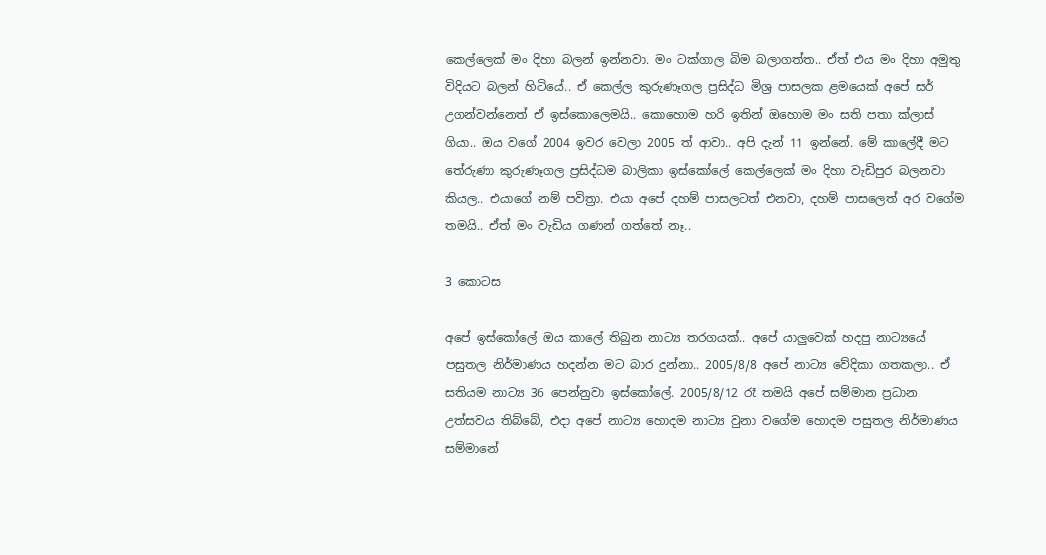කෙල්ලෙක් මං දිහා බලන් ඉන්නවා. මං ටක්ගාල බිම බලාගත්ත.. ඒත් එය මං දිහා අමුතු විදියට බලන් හිටියේ.. ඒ කෙල්ල කුරුණෑගල ප්‍රසිද්ධ මිශ්‍ර පාසලක ළමයෙක් අපේ සර් උගන්වන්නෙත් ඒ ඉස්කොලෙමයි.. කොහොම හරි ඉතින් ඔහොම මං සති පතා ක්ලාස් ගියා.. ඔය වගේ 2004 ඉවර වෙලා 2005 ත් ආවා.. අපි දැන් 11 ඉන්නේ. මේ කාලේදී මට තේරුණා කුරුණෑගල ප්‍රසිද්ධම බාලිකා ඉස්කෝලේ කෙල්ලෙක් මං දිහා වැඩිපුර බලනවා කියල.. එයාගේ නම් පවිත්‍රා. එයා අපේ දහම් පාසලටත් එනවා, දහම් පාසලෙත් අර වගේම තමයි.. ඒත් මං වැඩිය ගණන් ගත්තේ නෑ..

3 කොටස

අපේ ඉස්කෝලේ ඔය කාලේ තිබුන නාට්‍ය තරගයක්.. අපේ යාලුවෙක් හදපු නාට්‍යයේ පසුතල නිර්මාණය හදන්න මට බාර දුන්නා.. 2005/8/8 අපේ නාට්‍ය වේදිකා ගතකලා.. ඒ සතියම නාට්‍ය 36 පෙන්නුවා ඉස්කෝලේ. 2005/8/12 රෑ තමයි අපේ සම්මාන ප්‍රධාන උත්සවය තිබ්බේ, එදා අපේ නාට්‍ය හොදම නාට්‍ය වුනා වගේම හොදම පසුතල නිර්මාණය සම්මානේ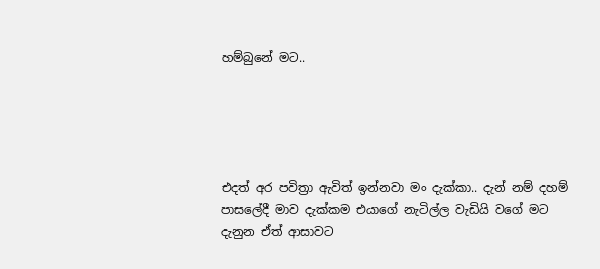හම්බුනේ මට..





එදත් අර පවිත්‍රා ඇවිත් ඉන්නවා මං දැක්කා.. දැන් නම් දහම් පාසලේදී මාව දැක්කම එයාගේ නැටිල්ල වැඩියි වගේ මට දැනුන ඒත් ආසාවට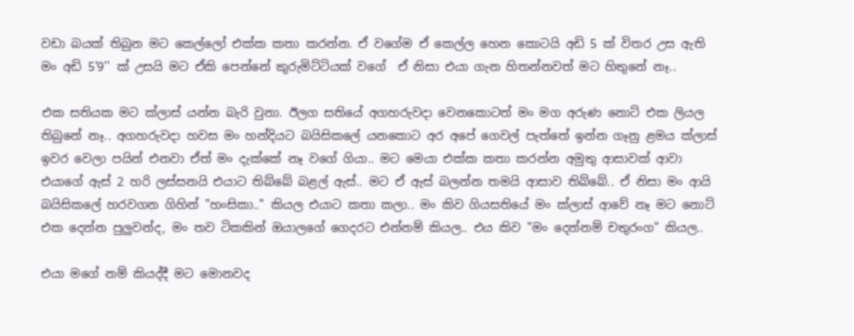වඩා බයක් තිබුන මට කෙල්ලෝ එක්ක කතා කරන්න. ඒ වගේම ඒ කෙල්ල හෙන කොටයි අඩි 5 ක් විතර උස ඇති මං අඩි 5'9'' ක් උසයි මට ඒකි පෙන්නේ කුරුමිට්ටියක් වගේ  ඒ නිසා එයා ගැන හිතන්නවත් මට හිතුනේ නෑ..

එක සතියක මට ක්ලාස් යන්න බැරි වුනා. ඊලග සතියේ අගහරුවදා වෙනකොටත් මං මග අරුණ නොට් එක ලියල තිබුනේ නෑ.. අගහරුවදා හවස මං හන්දියට බයිසිකලේ යනකොට අර අපේ ගෙවල් පැත්තේ ඉන්න ගෑනු ළමය ක්ලාස් ඉවර වෙලා පයින් එනවා ඒත් මං දැක්කේ නෑ වගේ ගියා.. මට මෙයා එක්ක කතා කරන්න අමුතු ආසාවක් ආවා එයාගේ ඇස් 2 හරි ලස්සනයි එයාට තිබ්බේ බළල් ඇස්.. මට ඒ ඇස් බලන්න තමයි ආසාව තිබ්බේ.. ඒ නිසා මං ආයි බයිසිකලේ හරවගන ගිහින් "හංසිකා.." කියල එයාට කතා කලා.. මං කිව ගියසතියේ මං ක්ලාස් ආවේ නෑ මට නොට් එක දෙන්න පුලුවන්ද, මං තව ටිකකින් ඔයාලගේ ගෙදරට එන්නම් කියල.. එය කිව "මං දෙන්නම් චතුරංග" කියල..

එයා මගේ නම් කියද්දී මට මොනවද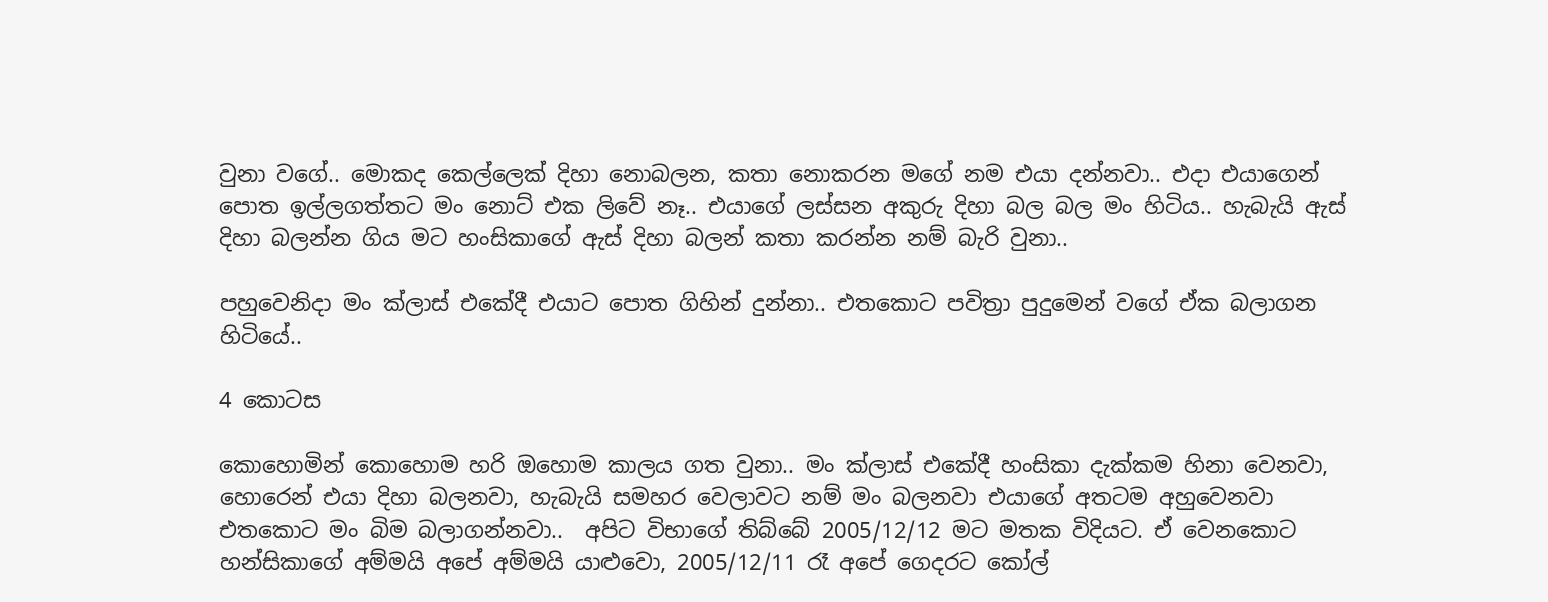වුනා වගේ.. මොකද කෙල්ලෙක් දිහා නොබලන, කතා නොකරන මගේ නම එයා දන්නවා.. එදා එයාගෙන් පොත ඉල්ලගත්තට මං නොට් එක ලිවේ නෑ.. එයාගේ ලස්සන අකුරු දිහා බල බල මං හිටිය.. හැබැයි ඇස් දිහා බලන්න ගිය මට හංසිකාගේ ඇස් දිහා බලන් කතා කරන්න නම් බැරි වුනා..

පහුවෙනිදා මං ක්ලාස් එකේදී එයාට පොත ගිහින් දුන්නා.. එතකොට පවිත්‍රා පුදුමෙන් වගේ ඒක බලාගන හිටියේ..

4 කොටස

කොහොමින් කොහොම හරි ඔහොම කාලය ගත වුනා.. මං ක්ලාස් එකේදී හංසිකා දැක්කම හිනා වෙනවා, හොරෙන් එයා දිහා බලනවා, හැබැයි සමහර වෙලාවට නම් මං බලනවා එයාගේ අතටම අහුවෙනවා එතකොට මං බිම බලාගන්නවා..  අපිට විභාගේ තිබ්බේ 2005/12/12 මට මතක විදියට. ඒ වෙනකොට හන්සිකාගේ අම්මයි අපේ අම්මයි යාළුවො, 2005/12/11 රෑ අපේ ගෙදරට කෝල්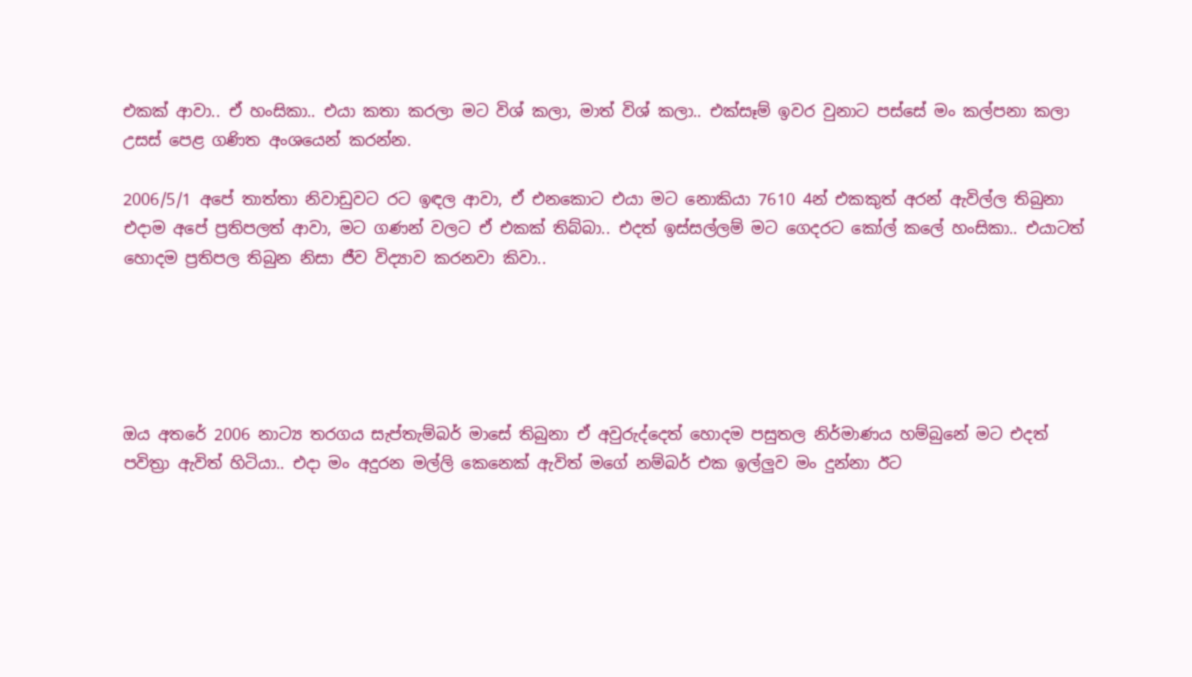එකක් ආවා.. ඒ හංසිකා.. එයා කතා කරලා මට විශ් කලා, මාත් විශ් කලා.. එක්සෑම් ඉවර වුනාට පස්සේ මං කල්පනා කලා උසස් පෙළ ගණිත අංශයෙන් කරන්න.

2006/5/1 අපේ තාත්තා නිවාඩුවට රට ඉඳල ආවා, ඒ එනකොට එයා මට නොකියා 7610 4න් එකකුත් අරන් ඇවිල්ල තිබුනා එදාම අපේ ප්‍රතිපලත් ආවා, මට ගණන් වලට ඒ එකක් තිබ්බා.. එදත් ඉස්සල්ලම් මට ගෙදරට කෝල් කලේ හංසිකා.. එයාටත් හොදම ප්‍රතිපල තිබුන නිසා ජීව විද්‍යාව කරනවා කිවා..





ඔය අතරේ 2006 නාට්‍ය තරගය සැප්තැම්බර් මාසේ තිබුනා ඒ අවුරුද්දෙත් හොදම පසුතල නිර්මාණය හම්බුනේ මට එදත් පවිත්‍රා ඇවිත් හිටියා.. එදා මං අදුරන මල්ලි කෙනෙක් ඇවිත් මගේ නම්බර් එක ඉල්ලුව මං දුන්නා ඊට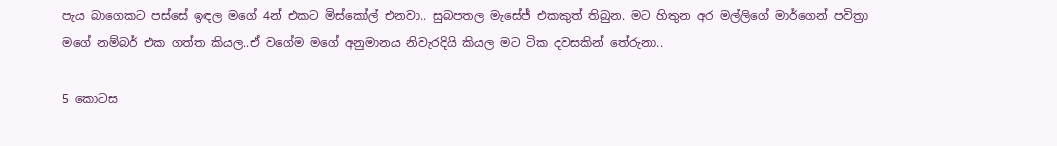පැය බාගෙකට පස්සේ ඉඳල මගේ 4න් එකට මිස්කෝල් එනවා.. සුබපතල මැසේජ් එකකුත් තිබුන. මට හිතුන අර මල්ලිගේ මාර්ගෙන් පවිත්‍රා මගේ නම්බර් එක ගත්ත කියල..ඒ වගේම මගේ අනුමානය නිවැරදියි කියල මට ටික දවසකින් තේරුනා..

5 කොටස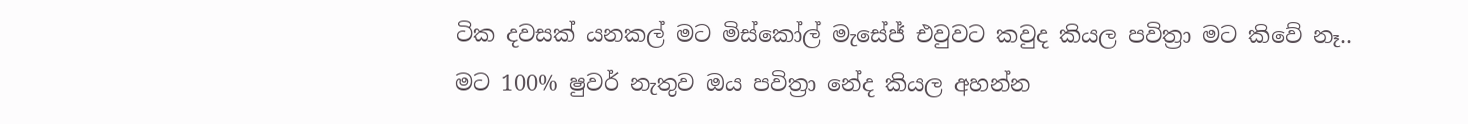ටික දවසක් යනකල් මට මිස්කෝල් මැසේජ් එවුවට කවුද කියල පවිත්‍රා මට කිවේ නෑ.. මට 100% ෂුවර් නැතුව ඔය පවිත්‍රා නේද කියල අහන්න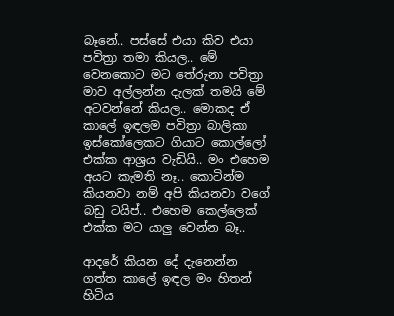බෑනේ.. පස්සේ එයා කිව එයා පවිත්‍රා තමා කියල.. මේ වෙනකොට මට තේරුනා පවිත්‍රා මාව අල්ලන්න දැලක් තමයි මේ අටවන්නේ කියල.. මොකද ඒ කාලේ ඉඳලම පවිත්‍රා බාලිකා ඉස්කෝලෙකට ගියාට කොල්ලෝ එක්ක ආශ්‍රය වැඩියි.. මං එහෙම අයට කැමති නෑ.. කොටින්ම කියනවා නම් අපි කියනවා වගේ බඩු ටයිප්.. එහෙම කෙල්ලෙක් එක්ක මට යාලු වෙන්න බෑ..

ආදරේ කියන දේ දැනෙන්න ගත්ත කාලේ ඉඳල මං හිතන් හිටිය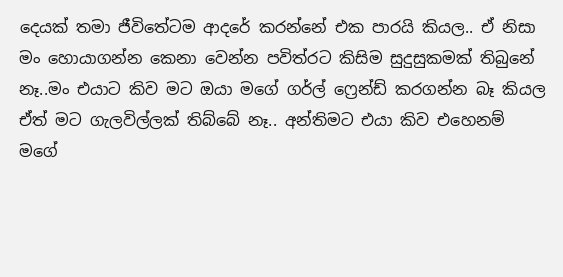දෙයක් තමා ජීවිතේටම ආදරේ කරන්නේ එක පාරයි කියල.. ඒ නිසා මං හොයාගන්න කෙනා වෙන්න පවිත්රට කිසිම සුදුසුකමක් තිබුනේ නෑ..මං එයාට කිව මට ඔයා මගේ ගර්ල් ෆ්‍රෙන්ඩ් කරගන්න බෑ කියල ඒත් මට ගැලවිල්ලක් තිබ්බේ නෑ.. අන්තිමට එයා කිව එහෙනම් මගේ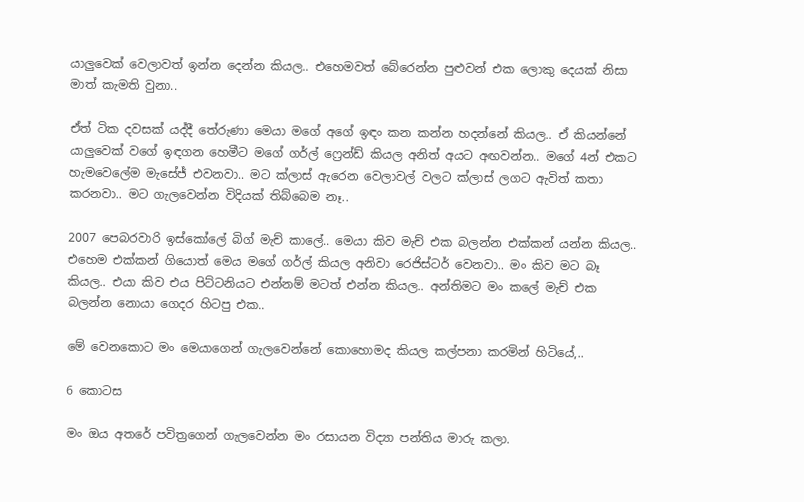යාලුවෙක් වෙලාවත් ඉන්න දෙන්න කියල.. එහෙමවත් බේරෙන්න පුළුවන් එක ලොකු දෙයක් නිසා මාත් කැමති වුනා..

ඒත් ටික දවසක් යද්දී තේරුණා මෙයා මගේ අගේ ඉඳං කන කන්න හදන්නේ කියල.. ඒ කියන්නේ යාලුවෙක් වගේ ඉඳගන හෙමීට මගේ ගර්ල් ෆ්‍රෙන්ඩ් කියල අනිත් අයට අඟවන්න.. මගේ 4න් එකට හැමවෙලේම මැසේජ් එවනවා.. මට ක්ලාස් ඇරෙන වෙලාවල් වලට ක්ලාස් ලගට ඇවිත් කතා කරනවා.. මට ගැලවෙන්න විදියක් තිබ්බෙම නෑ..

2007 පෙබරවාරි ඉස්කෝලේ බිග් මැච් කාලේ.. මෙයා කිව මැච් එක බලන්න එක්කන් යන්න කියල.. එහෙම එක්කන් ගියොත් මෙය මගේ ගර්ල් කියල අනිවා රෙජිස්ටර් වෙනවා.. මං කිව මට බෑ කියල.. එයා කිව එය පිට්ටනියට එන්නම් මටත් එන්න කියල.. අන්තිමට මං කලේ මැච් එක බලන්න නොයා ගෙදර හිටපු එක..

මේ වෙනකොට මං මෙයාගෙන් ගැලවෙන්නේ කොහොමද කියල කල්පනා කරමින් හිටියේ,..

6 කොටස

මං ඔය අතරේ පවිත්‍රගෙන් ගැලවෙන්න මං රසායන විද්‍යා පන්තිය මාරු කලා.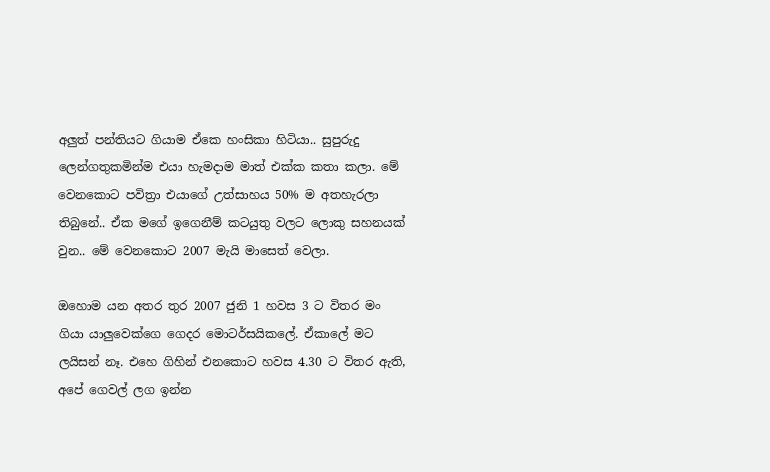අලුත් පන්තියට ගියාම ඒකෙ හංසිකා හිටියා.. සුපුරුදු ලෙන්ගතුකමින්ම එයා හැමදාම මාත් එක්ක කතා කලා. මේ වෙනකොට පවිත්‍රා එයාගේ උත්සාහය 50% ම අතහැරලා තිබුනේ.. ඒක මගේ ඉගෙනීම් කටයුතු වලට ලොකු සහනයක් වුන.. මේ වෙනකොට 2007 මැයි මාසෙත් වෙලා.

ඔහොම යන අතර තුර 2007 ජුනි 1 හවස 3 ට විතර මං ගියා යාලුවෙක්ගෙ ගෙදර මොටර්සයිකලේ. ඒකාලේ මට ලයිසන් නෑ. එහෙ ගිහින් එනකොට හවස 4.30 ට විතර ඇති, අපේ ගෙවල් ලග ඉන්න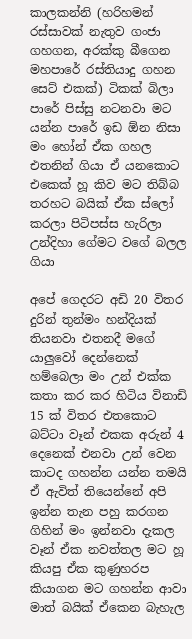කාලකන්නි (හරිහමන් රස්සාවක් නැතුව ගංජා ගහගන, අරක්කු බීගෙන මහපාරේ රස්තියාදු ගහන සෙට් එකක්) ටිකක් බිලා පාරේ පිස්සු නටනවා මට යන්න පාරේ ඉඩ ඕන නිසා මං හෝන් ඒක ගහල එතනින් ගියා ඒ යනකොට එකෙක් හූ කිව මට තිබ්බ තරහට බයික් ඒක ස්ලෝ කරලා පිටිපස්ස හැරිලා උන්දිහා ගේමට වගේ බලල ගියා

අපේ ගෙදරට අඩි 20 විතර දුරින් තුන්මං හන්දියක් තියනවා එතනදී මගේ යාලුවෝ දෙන්නෙක් හම්බෙලා මං උන් එක්ක කතා කර කර හිටිය විනාඩි 15 ක් විතර එතකොට බට්ටා වෑන් එකක අරුන් 4 දෙනෙක් එනවා උන් වෙන කාටද ගහන්න යන්න තමයි ඒ ඇවිත් තියෙන්නේ අපි ඉන්න තැන පහු කරගන ගිහින් මං ඉන්නවා දැකල වෑන් ඒක නවත්තල මට හූ කියපු ඒක කුණුහරප කියාගන මට ගහන්න ආවා මාත් බයික් ඒකෙන බැහැල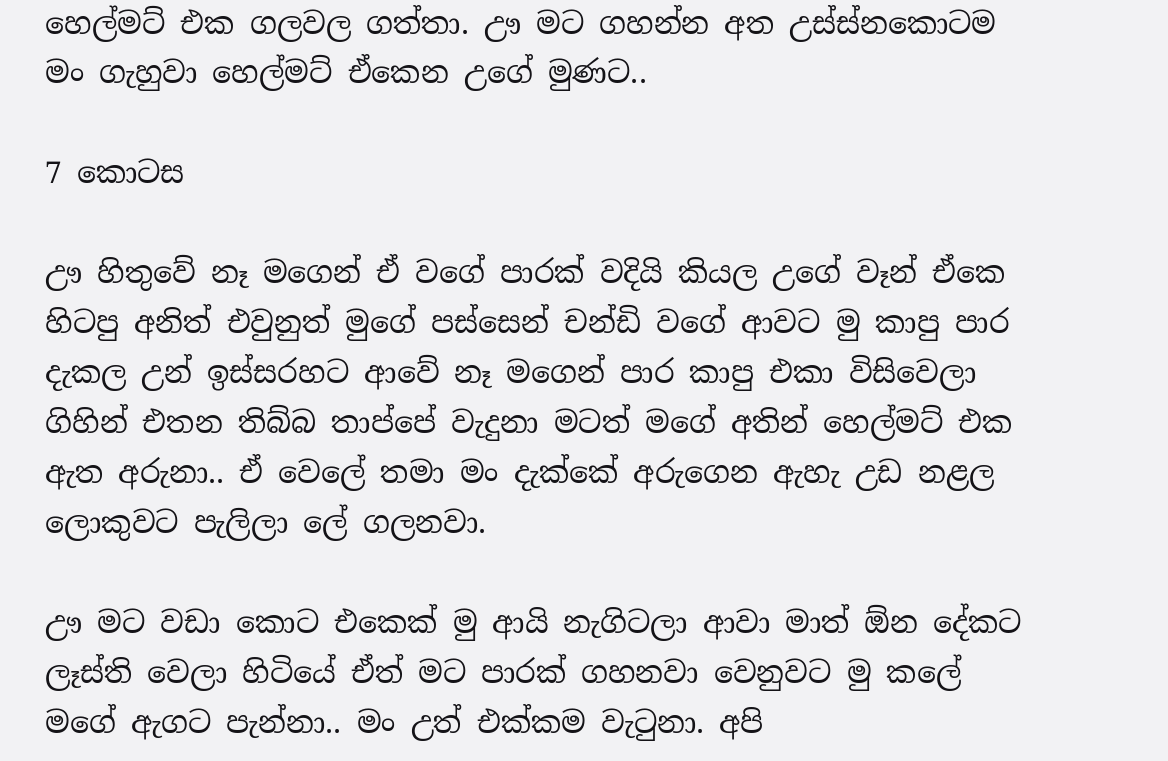හෙල්මට් එක ගලවල ගත්තා. ඌ මට ගහන්න අත උස්ස්නකොටම මං ගැහුවා හෙල්මට් ඒකෙන උගේ මුණට..

7 කොටස

ඌ හිතුවේ නෑ මගෙන් ඒ වගේ පාරක් වදියි කියල උගේ වෑන් ඒකෙ හිටපු අනිත් එවුනුත් මුගේ පස්සෙන් චන්ඩි වගේ ආවට මු කාපු පාර දැකල උන් ඉස්සරහට ආවේ නෑ මගෙන් පාර කාපු එකා විසිවෙලා ගිහින් එතන තිබ්බ තාප්පේ වැදුනා මටත් මගේ අතින් හෙල්මට් එක ඇත අරුනා.. ඒ වෙලේ තමා මං දැක්කේ අරුගෙන ඇහැ උඩ නළල ලොකුවට පැලිලා ලේ ගලනවා.

ඌ මට වඩා කොට එකෙක් මු ආයි නැගිටලා ආවා මාත් ඕන දේකට ලෑස්ති වෙලා හිටියේ ඒත් මට පාරක් ගහනවා වෙනුවට මු කලේ මගේ ඇගට පැන්නා.. මං උ‍ත් එක්කම වැටුනා. අපි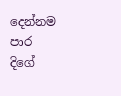දෙන්නම පාර දිගේ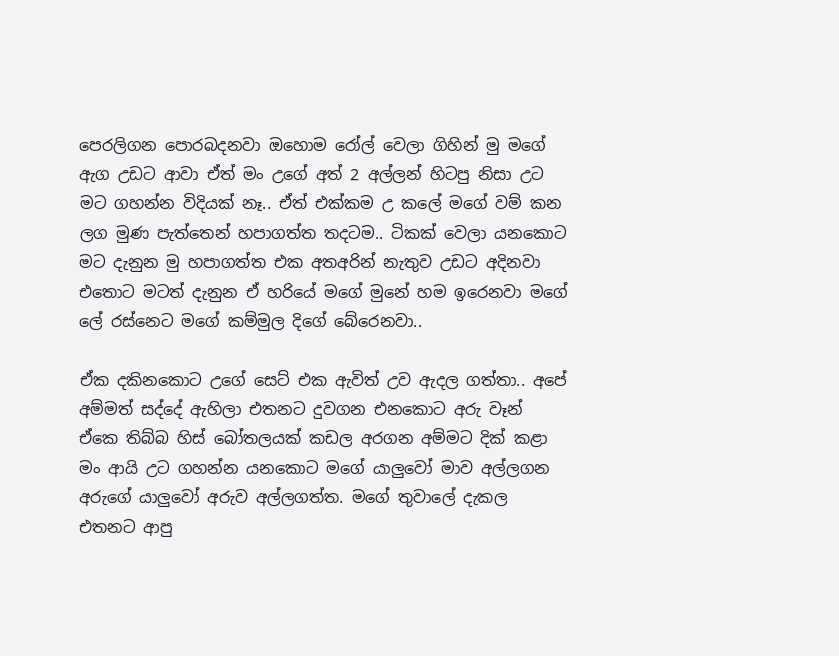පෙරලිගන පොරබදනවා ඔහොම රෝල් වෙලා ගිහින් මු මගේ ඇග උඩට ආවා ඒත් මං උගේ අත් 2 අල්ලන් හිටපු නිසා උට මට ගහන්න විදියක් නෑ.. ඒත් එක්කම උ කලේ මගේ වම් කන ලග මුණ පැත්තෙන් හපාගත්ත තදටම.. ටිකක් වෙලා යනකොට මට දැනුන මු හපාගත්ත එක අතඅරින් නැතුව උඩට අදිනවා එතොට මටත් දැනුන ඒ හරියේ මගේ මුනේ හම ඉරෙනවා මගේ ලේ රස්නෙට මගේ කම්මුල දිගේ බේරෙනවා..

ඒක දකිනකොට උගේ සෙට් එක ඇවිත් උව ඇදල ගත්තා.. අපේ අම්මත් සද්දේ ඇහිලා එතනට දුවගන එනකොට අරු වෑන් ඒකෙ තිබ්බ හිස් බෝතලයක් කඩල අරගන අම්මට දික් කළා මං ආයි උට ගහන්න යනකොට මගේ යාලුවෝ මාව අල්ලගන අරුගේ යාලුවෝ අරුව අල්ලගත්ත. මගේ තුවාලේ දැකල එතනට ආපු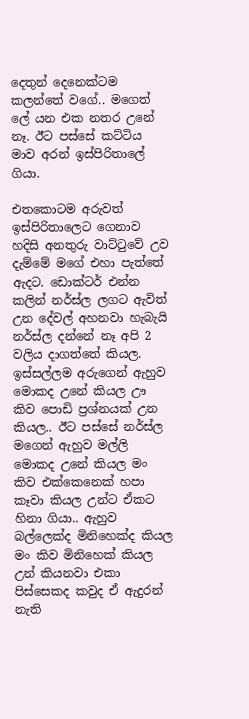දෙතුන් දෙනෙක්ටම කලන්තේ වගේ.. මගෙත් ලේ යන එක නතර උනේ නෑ. ඊට පස්සේ කට්ටිය මාව අරන් ඉස්පිරිතාලේ ගියා.

එතකොටම අරුවත් ඉස්පිරිතාලෙට ගෙනාව හදිසි අනතුරු වාට්ටුවේ උව දැම්මේ මගේ එහා පැත්තේ ඇදට. ඩොක්ටර් එන්න කලින් නර්ස්ල ලගට ඇවිත් උන දේවල් අහනවා හැබැයි නර්ස්ල දන්නේ නෑ අපි 2 වලිය දාගත්තේ කියල. ඉස්සල්ලම අරුගෙන් ඇහුව මොකද උනේ කියල ඌ කිව පොඩි ප්‍රශ්නයක් උන කියල.. ඊට පස්සේ නර්ස්ල මගෙන් ඇහුව මල්ලි මොකද උනේ කියල මං කිව එක්කෙනෙක් හපා කෑවා කියල උන්ට ඒකට හිනා ගියා.. ඇහුව බල්ලෙක්ද මිනිහෙක්ද කියල මං කිව මිනිහෙක් කියල උන් කියනවා එකා පිස්සෙකද කවුද ඒ ඇදුරන් නැති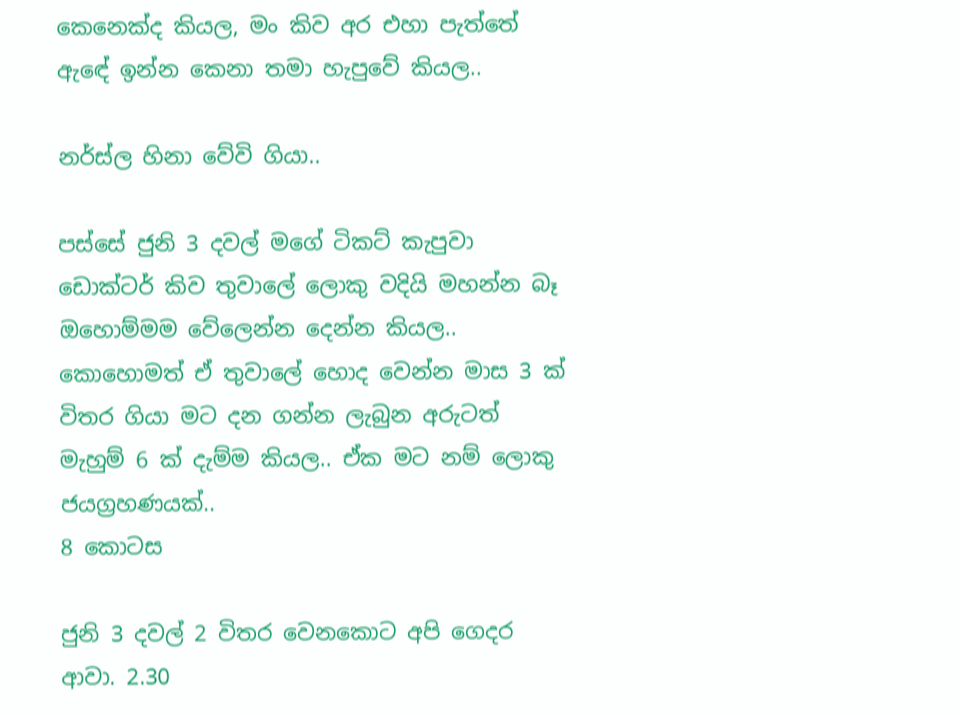කෙනෙක්ද කියල, මං කිව අර එහා පැත්තේ ඇඳේ ඉන්න කෙනා තමා හැපුවේ කියල..

නර්ස්ල හිනා වේවි ගියා..

පස්සේ ජුනි 3 දවල් මගේ ටිකට් කැපුවා ඩොක්ටර් කිව තුවාලේ ලොකු වදියි මහන්න බෑ ඔහොම්මම වේලෙන්න දෙන්න කියල.. කොහොමත් ඒ තුවාලේ හොද වෙන්න මාස 3 ක් විතර ගියා මට දන ගන්න ලැබුන අරුටත් මැහුම් 6 ක් දැම්ම කියල.. ඒක මට නම් ලොකු ජයග්‍රහණයක්‌..
8 කොටස

ජුනි 3 දවල් 2 විතර වෙනකොට අපි ගෙදර ආවා. 2.30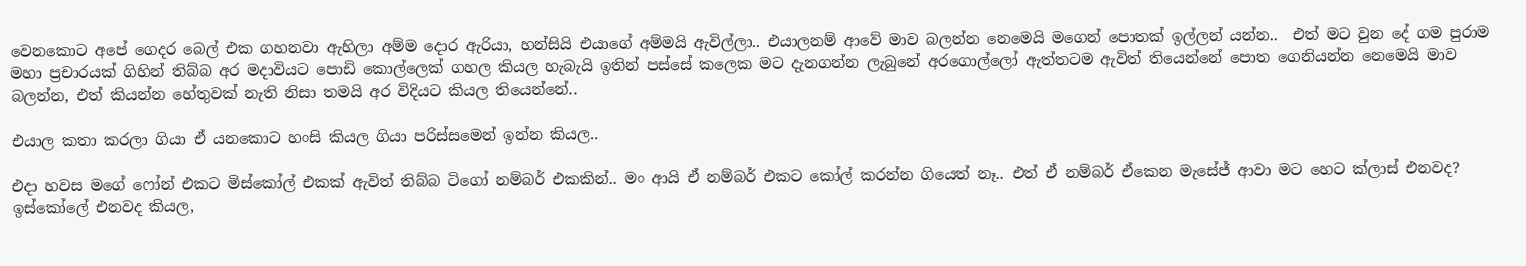වෙනකොට අපේ ගෙදර බෙල් එක ගහනවා ඇහිලා අම්ම දොර ඇරියා, හන්සියි එයාගේ අම්මයි ඇවිල්ලා.. එයාලනම් ආවේ මාව බලන්න නෙමෙයි මගෙන් පොතක් ඉල්ලන් යන්න..  එත් මට වුන දේ ගම පුරාම මහා ප්‍රචාරයක් ගිහින් තිබ්බ අර මදාවියට පොඩි කොල්ලෙක් ගහල කියල හැබැයි ඉතින් පස්සේ කලෙක මට දැනගන්න ලැබුනේ අරගොල්ලෝ ඇත්තටම ඇවිත් තියෙන්නේ පොත ගෙනියන්න නෙමෙයි මාව බලන්න, එත් කියන්න හේතුවක් නැති නිසා තමයි අර විදියට කියල තියෙන්නේ..

එයාල කතා කරලා ගියා ඒ යනකොට හංසි කියල ගියා පරිස්සමෙන් ඉන්න කියල..

එදා හවස මගේ ෆෝන් එකට මිස්කෝල් එකක් ඇවිත් තිබ්බ ටිගෝ නම්බර් එකකින්.. මං ආයි ඒ නම්බර් එකට කෝල් කරන්න ගියෙත් නෑ.. එත් ඒ නම්බර් ඒකෙන මැසේජ් ආවා මට හෙට ක්ලාස් එනවද? ඉස්කෝලේ එනවද කියල,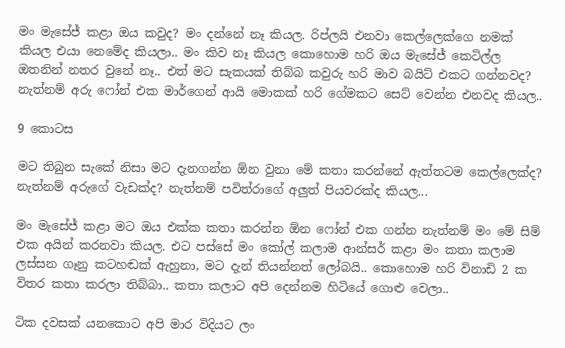මං මැසේජ් කළා ඔය කවුද? මං දන්නේ නෑ කියල. රිප්ලයි එනවා කෙල්ලෙක්ගෙ නමක් කියල එයා නෙමේද කියලා.. මං කිව නෑ කියල කොහොම හරි ඔය මැසේජ් කෙටිල්ල ඔතනින් නතර වුනේ නෑ.. එත් මට සැකයක් තිබ්බ කවුරු හරි මාව බයිට් එකට ගන්නවද? නැත්නම් අරු ෆෝන් එක මාර්ගෙන් ආයි මොකක් හරි ගේමකට සෙට් වෙන්න එනවද කියල..

9 කොටස

මට තිබුන සැකේ නිසා මට දැනගන්න ඕන වුනා මේ කතා කරන්නේ ඇත්තටම කෙල්ලෙක්ද? නැත්නම් අරුගේ වැඩක්ද? නැත්නම් පවිත්රාගේ අලුත් පියවරක්ද කියල...

මං මැසේජ් කළා මට ඔය එක්ක කතා කරන්න ඕන ෆෝන් එක ගන්න නැත්නම් මං මේ සිම් එක අයින් කරනවා කියල. එට පස්සේ මං කෝල් කලාම ආන්සර් කළා මං කතා කලාම ලස්සන ගෑනු කටහඬක් ඇහුනා, මට දැන් තියන්නත් ලෝබයි.. කොහොම හරි විනාඩි 2 ක විතර කතා කරලා තිබ්බා.. කතා කලාට අපි දෙන්නම හිටියේ ගොළු වෙලා..

ටික දවසක් යනකොට අපි මාර විදියට ලං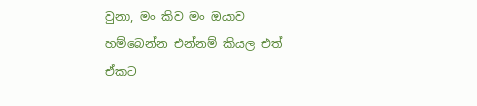වුනා, මං කිව මං ඔයාව හම්බෙන්න එන්නම් කියල එත් ඒකට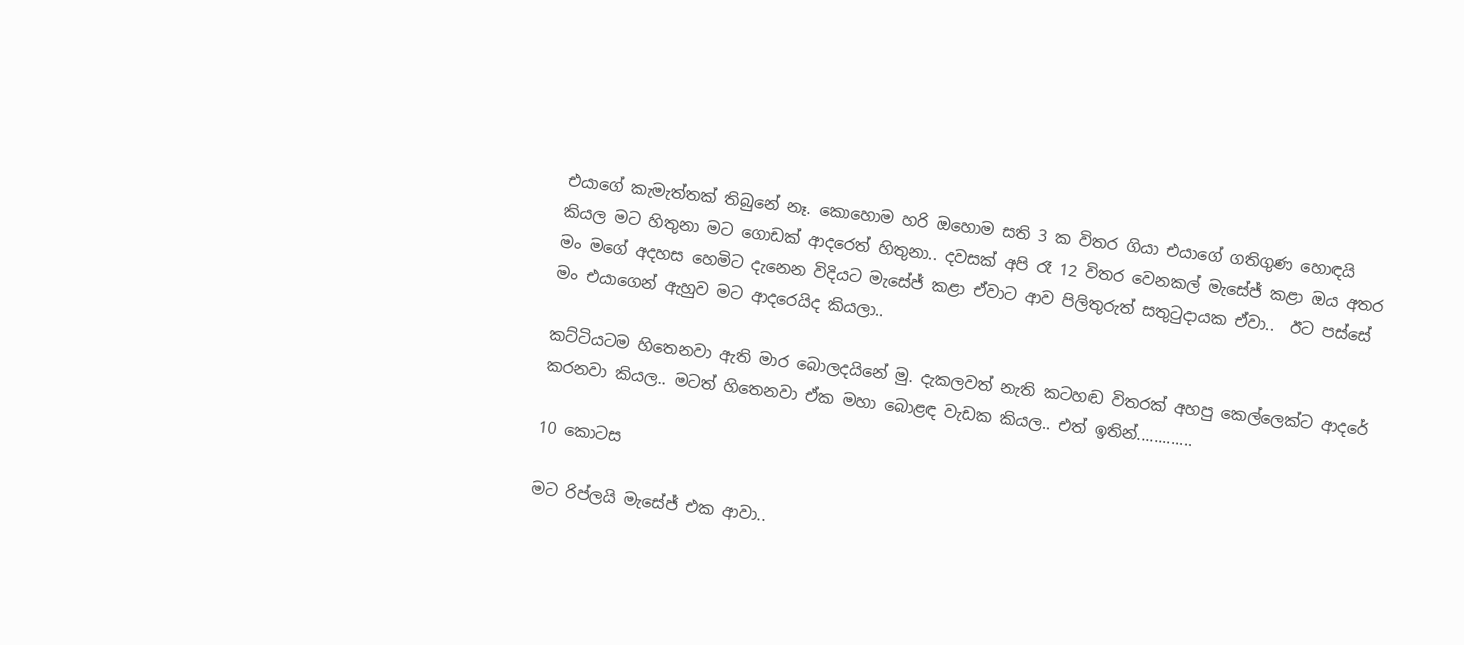එයාගේ කැමැත්තක් තිබුනේ නෑ. කොහොම හරි ඔහොම සති 3 ක විතර ගියා එයාගේ ගතිගුණ හොඳයි කියල මට හිතුනා මට ගොඩක් ආදරෙත් හිතුනා.. දවසක් අපි රෑ 12 විතර වෙනකල් මැසේජ් කළා ඔය අතර මං මගේ අදහස හෙමිට දැනෙන විදියට මැසේජ් කළා ඒවාට ආව පිලිතුරුත් සතුටුදායක ඒවා..  ඊට පස්සේ මං එයාගෙන් ඇහුව මට ආදරෙයිද කියලා..

කට්ටියටම හිතෙනවා ඇති මාර බොලදයිනේ මු. දැකලවත් නැති කටහඬ විතරක් අහපු කෙල්ලෙක්ට ආදරේ කරනවා කියල.. මටත් හිතෙනවා ඒක මහා බොළඳ වැඩක කියල.. එත් ඉතින්.............

10 කොටස

මට රිප්ලයි මැසේජ් එක ආවා..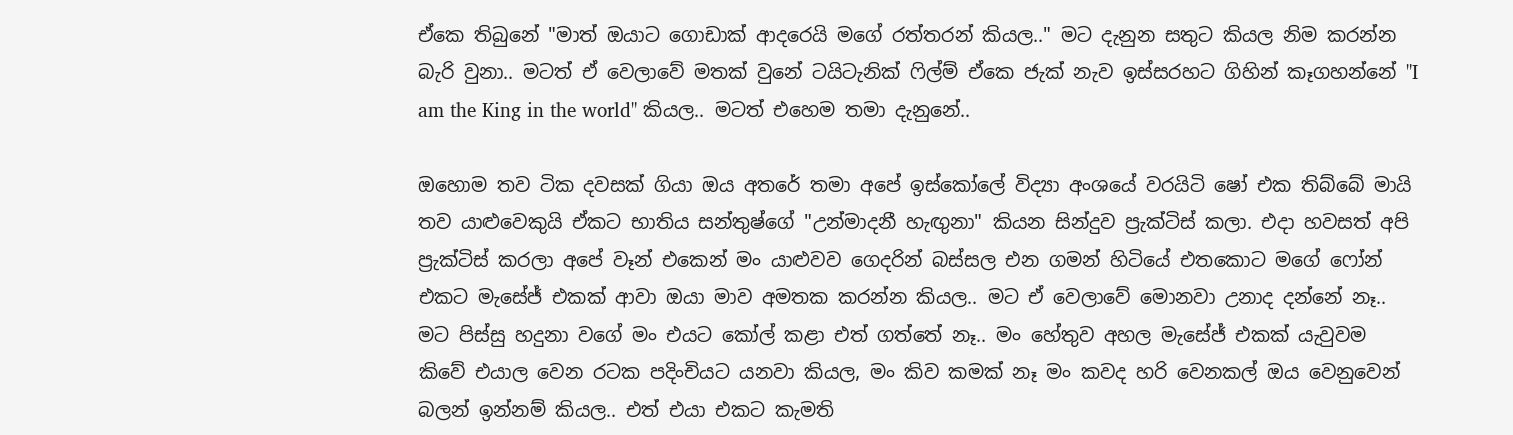ඒකෙ තිබුනේ "මාත් ඔයාට ගොඩාක් ආදරෙයි මගේ රත්තරන් කියල.." මට දැනුන සතුට කියල නිම කරන්න බැරි වුනා.. මටත් ඒ වෙලාවේ මතක් වුනේ ටයිටැනික් ෆිල්ම් ඒකෙ ජැක් නැව ඉස්සරහට ගිහින් කෑගහන්නේ "I am the King in the world" කියල.. මටත් එහෙම තමා දැනුනේ..

ඔහොම තව ටික දවසක් ගියා ඔය අතරේ තමා අපේ ඉස්කෝලේ විද්‍යා අංශයේ වරයිටි ෂෝ එක තිබ්බේ මායි තව යාළුවෙකුයි ඒකට භාතිය සන්තුෂ්ගේ "උන්මාදනී හැඟුනා" කියන සින්දුව ප්‍රැක්ටිස් කලා. එදා හවසත් අපි ප්‍රැක්ටිස් කරලා අපේ වෑන් එකෙන් මං යාළුවව ගෙදරින් බස්සල එන ගමන් හිටියේ එතකොට මගේ ෆෝන් එකට මැසේජ් එකක් ආවා ඔයා මාව අමතක කරන්න කියල.. මට ඒ වෙලාවේ මොනවා උනාද දන්නේ නෑ.. මට පිස්සු හදුනා වගේ මං එයට කෝල් කළා එත් ගත්තේ නෑ.. මං හේතුව අහල මැසේජ් එකක් යැවුවම කිවේ එයාල වෙන රටක පදිංචියට යනවා කියල, මං කිව කමක් නෑ මං කවද හරි වෙනකල් ඔය වෙනුවෙන් බලන් ඉන්නම් කියල.. එත් එයා එකට කැමති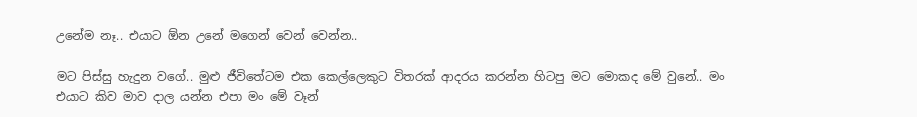උනේම නෑ.. එයාට ඕන උනේ මගෙන් වෙන් වෙන්න..

මට පිස්සු හැදුන වගේ.. මුළු ජීවිතේටම එක කෙල්ලෙකුට විතරක් ආදරය කරන්න හිටපු මට මොකද මේ වුනේ.. මං එයාට කිව මාව දාල යන්න එපා මං මේ වෑන්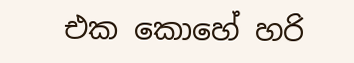එක කොහේ හරි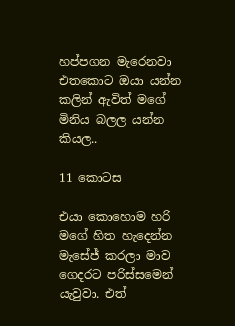හප්පගන මැරෙනවා එතකොට ඔයා යන්න කලින් ඇවිත් මගේ මිනිය බලල යන්න කියල..

11 කොටස

එයා කොහොම හරි මගේ හිත හැදෙන්න මැසේජ් කරලා මාව ගෙදරට පරිස්සමෙන් යැවුවා. එත්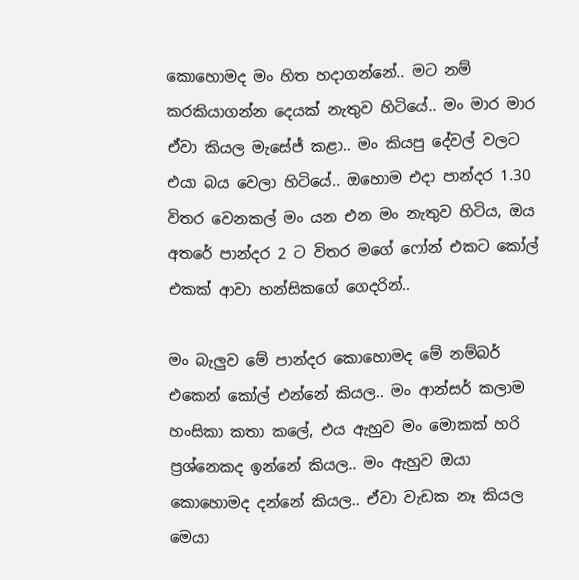කොහොමද මං හිත හදාගන්නේ.. මට නම් කරකියාගන්න දෙයක් නැතුව හිටියේ.. මං මාර මාර ඒවා කියල මැසේජ් කළා.. මං කියපු දේවල් වලට එයා බය වෙලා හිටියේ.. ඔහොම එදා පාන්දර 1.30 විතර වෙනකල් මං යන එන මං නැතුව හිටිය, ඔය අතරේ පාන්දර 2 ට විතර මගේ ෆෝන් එකට කෝල් එකක් ආවා හන්සිකගේ ගෙදරින්..

මං බැලුව මේ පාන්දර කොහොමද මේ නම්බර් එකෙන් කෝල් එන්නේ කියල.. මං ආන්සර් කලාම හංසිකා කතා කලේ, එය ඇහුව මං මොකක් හරි ප්‍රශ්නෙකද ඉන්නේ කියල.. මං ඇහුව ඔයා කොහොමද දන්නේ කියල.. ඒවා වැඩක නෑ කියල මෙයා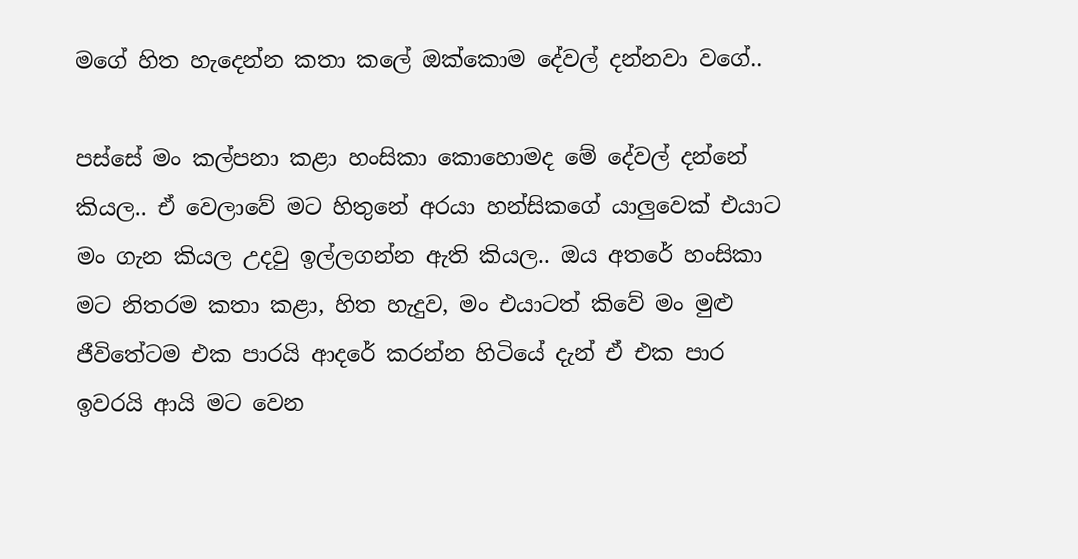මගේ හිත හැදෙන්න කතා කලේ ඔක්කොම දේවල් දන්නවා වගේ..

පස්සේ මං කල්පනා කළා හංසිකා කොහොමද මේ දේවල් දන්නේ කියල.. ඒ වෙලාවේ මට හිතුනේ අරයා හන්සිකගේ යාලුවෙක් එයාට මං ගැන කියල උදවු ඉල්ලගන්න ඇති කියල.. ඔය අතරේ හංසිකා මට නිතරම කතා කළා, හිත හැදුව, මං එයාටත් කිවේ මං මුළු ජීවිතේටම එක පාරයි ආදරේ කරන්න හිටියේ දැන් ඒ එක පාර ඉවරයි ආයි මට වෙන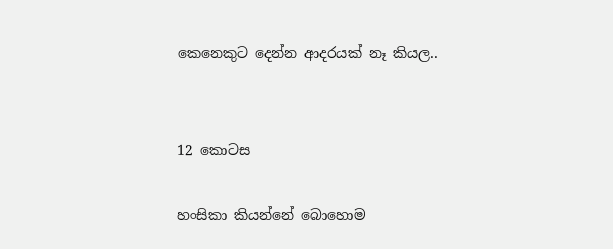කෙනෙකුට දෙන්න ආදරයක් නෑ කියල..


12 කොටස

හංසිකා කියන්නේ බොහොම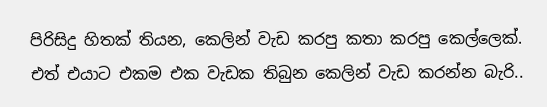පිරිසිදු හිතක් තියන, කෙලින් වැඩ කරපු කතා කරපු කෙල්ලෙක්. එත් එයාට එකම එක වැඩක තිබුන කෙලින් වැඩ කරන්න බැරි..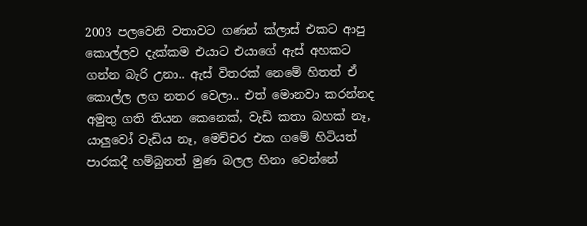2003 පලවෙනි වතාවට ගණන් ක්ලාස් එකට ආපු කොල්ලව දැක්කම එයාට එයාගේ ඇස් අහකට ගන්න බැරි උනා.. ඇස් විතරක් නෙමේ හිතත් ඒ කොල්ල ලග නතර වෙලා.. එත් මොනවා කරන්නද අමුතු ගති තියන කෙනෙක්, වැඩි කතා බහක් නෑ, යාලුවෝ වැඩිය නෑ, මෙච්චර එක ගමේ හිටියත් පාරකදී හම්බුනත් මුණ බලල හිනා වෙන්නේ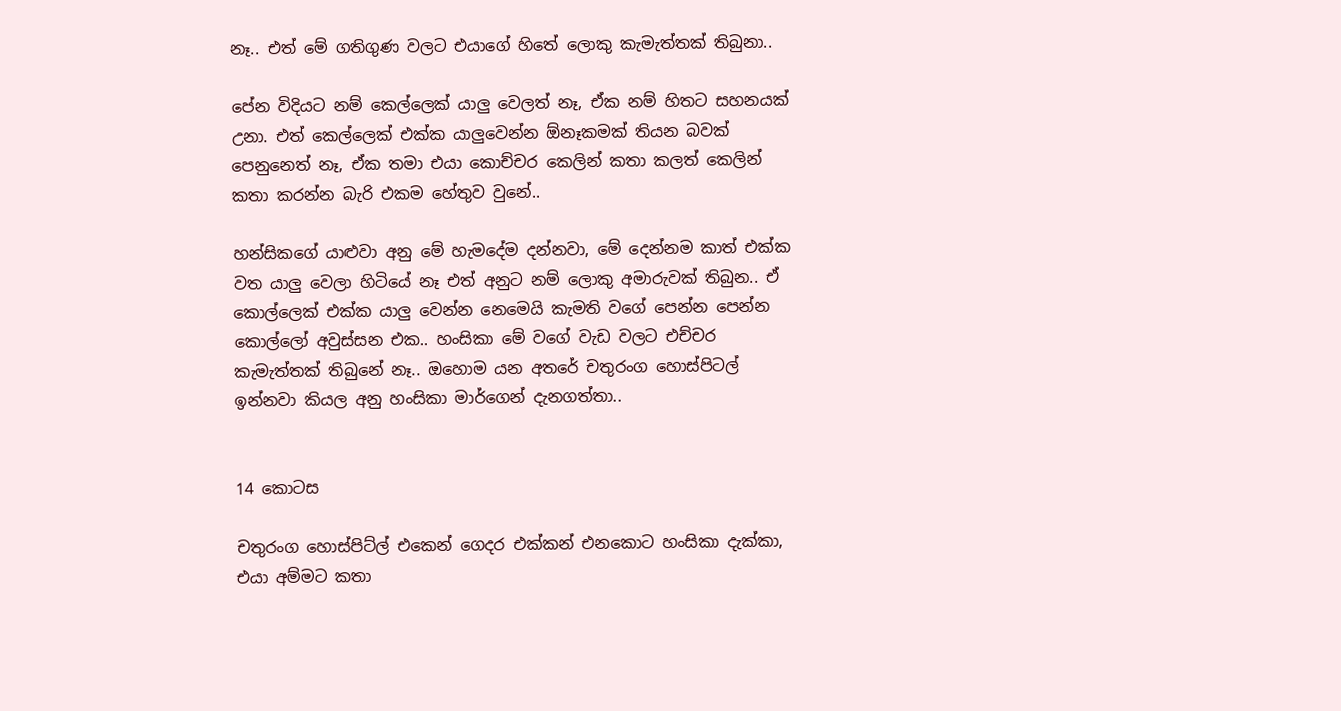නෑ.. එත් මේ ගතිගුණ වලට එයාගේ හිතේ ලොකු කැමැත්තක් තිබුනා..

පේන විදියට නම් කෙල්ලෙක් යාලු වෙලත් නෑ, ඒක නම් හිතට සහනයක් උනා. එත් කෙල්ලෙක් එක්ක යාලුවෙන්න ඕනෑකමක් තියන බවක් පෙනුනෙත් නෑ, ඒක තමා එයා කොච්චර කෙලින් කතා කලත් කෙලින් කතා කරන්න බැරි එකම හේතුව වුනේ..

හන්සිකගේ යාළුවා අනු මේ හැමදේම දන්නවා, මේ දෙන්නම කාත් එක්ක වත යාලු වෙලා හිටියේ නෑ එත් අනුට නම් ලොකු අමාරුවක් තිබුන.. ඒ කොල්ලෙක් එක්ක යාලු වෙන්න නෙමෙයි කැමති වගේ පෙන්න පෙන්න කොල්ලෝ අවුස්සන එක.. හංසිකා මේ වගේ වැඩ වලට එච්චර කැමැත්තක් තිබුනේ නෑ.. ඔහොම යන අතරේ චතුරංග හොස්පිටල් ඉන්නවා කියල අනු හංසිකා මාර්ගෙන් දැනගත්තා..


14 කොටස

චතුරංග හොස්පිට්ල් එකෙන් ගෙදර එක්කන් එනකොට හංසිකා දැක්කා, එයා අම්මට කතා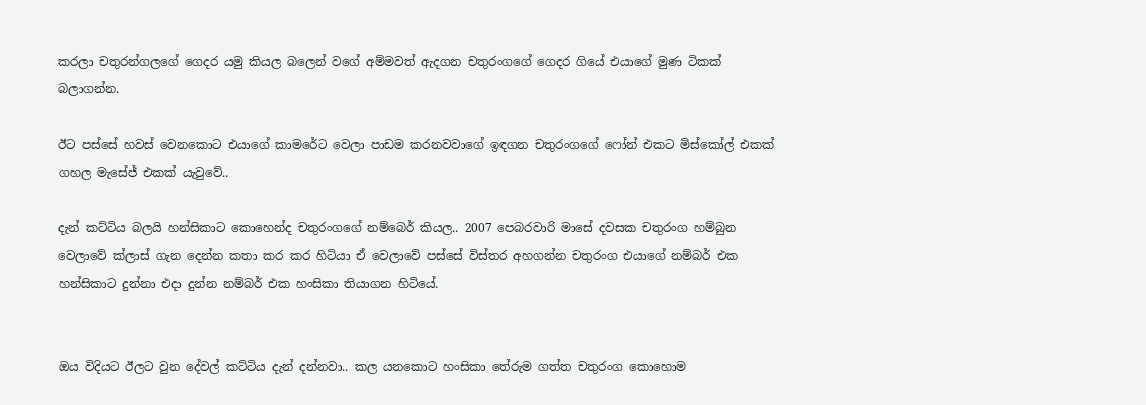කරලා චතුරන්ගලගේ ගෙදර යමු කියල බලෙන් වගේ අම්මවත් ඇදගන චතුරංගගේ ගෙදර ගියේ එයාගේ මුණ ටිකක් බලාගන්න.

ඊට පස්සේ හවස් වෙනකොට එයාගේ කාමරේට වෙලා පාඩම කරනවවාගේ ඉඳගන චතුරංගගේ ෆෝන් එකට මිස්කෝල් එකක් ගහල මැසේජ් එකක් යැවුවේ..

දැන් කට්ටිය බලයි හන්සිකාට කොහෙන්ද චතුරංගගේ නම්බෙර් කියල.. 2007 පෙබරවාරි මාසේ දවසක චතුරංග හම්බුන වෙලාවේ ක්ලාස් ගැන දෙන්න කතා කර කර හිටියා ඒ වෙලාවේ පස්සේ විස්තර අහගන්න චතුරංග එයාගේ නම්බර් එක හන්සිකාට දුන්නා එදා දුන්න නම්බර් එක හංසිකා තියාගන හිටියේ.


ඔය විදියට ඊලට වුන දේවල් කට්ටිය දැන් දන්නවා.. කල යනකොට හංසිකා තේරුම ගත්ත චතුරංග කොහොම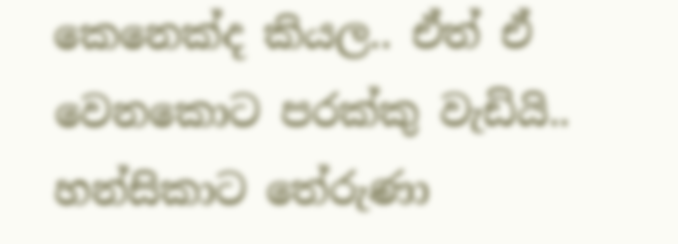කෙනෙක්ද කියල.. ඒත් ඒ වෙනකොට පරක්කු වැඩියි.. හන්සිකාට තේරුණා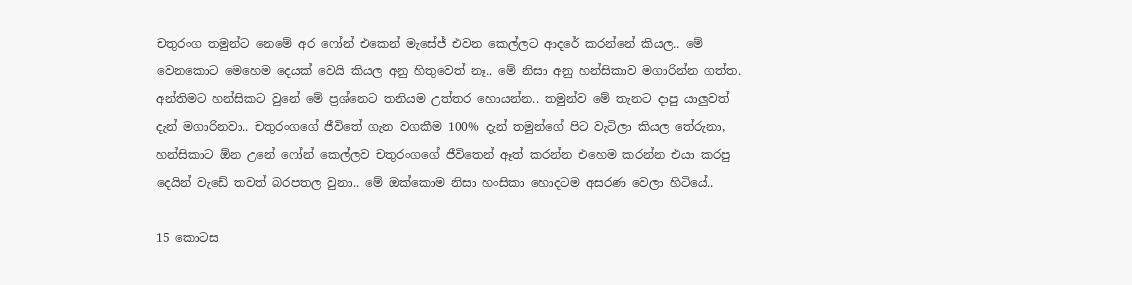චතුරංග තමුන්ට නෙමේ අර ෆෝන් එකෙන් මැසේජ් එවන කෙල්ලට ආදරේ කරන්නේ කියල.. මේ වෙනකොට මෙහෙම දෙයක් වෙයි කියල අනු හිතුවෙත් නෑ.. මේ නිසා අනු හන්සිකාව මගාරින්න ගත්ත. අන්තිමට හන්සිකට වුනේ මේ ප්‍රශ්නෙට තනියම උත්තර හොයන්න.. තමුන්ව මේ තැනට දාපු යාලුවත් දැන් මගාරිනවා.. චතුරංගගේ ජීවිතේ ගැන වගකීම 100% දැන් තමුන්ගේ පිට වැටිලා කියල තේරුනා, හන්සිකාට ඕන උනේ ෆෝන් කෙල්ලව චතුරංගගේ ජීවිතෙන් ඈත් කරන්න එහෙම කරන්න එයා කරපු දෙයින් වැඩේ තවත් බරපතල වුනා.. මේ ඔක්කොම නිසා හංසිකා හොදටම අසරණ වෙලා හිටියේ..

15 කොටස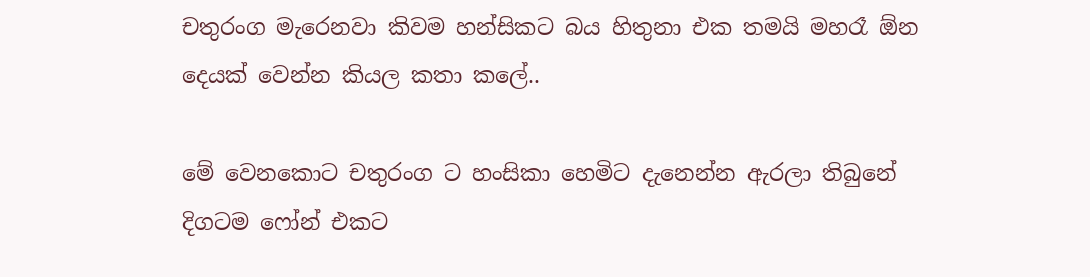චතුරංග මැරෙනවා කිවම හන්සිකට බය හිතුනා එක තමයි මහරෑ ඕන දෙයක් වෙන්න කියල කතා කලේ..

මේ වෙනකොට චතුරංග ට හංසිකා හෙමිට දැනෙන්න ඇරලා තිබුනේ දිගටම ෆෝන් එකට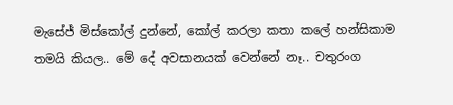මැසේජ් මිස්කෝල් දුන්නේ, කෝල් කරලා කතා කලේ හන්සිකාම තමයි කියල.. මේ දේ අවසානයක් වෙන්නේ නෑ.. චතුරංග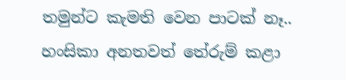තමුන්ට කැමති වෙන පාටක් නෑ.. හංසිකා අනතවත් තේරුම් කළා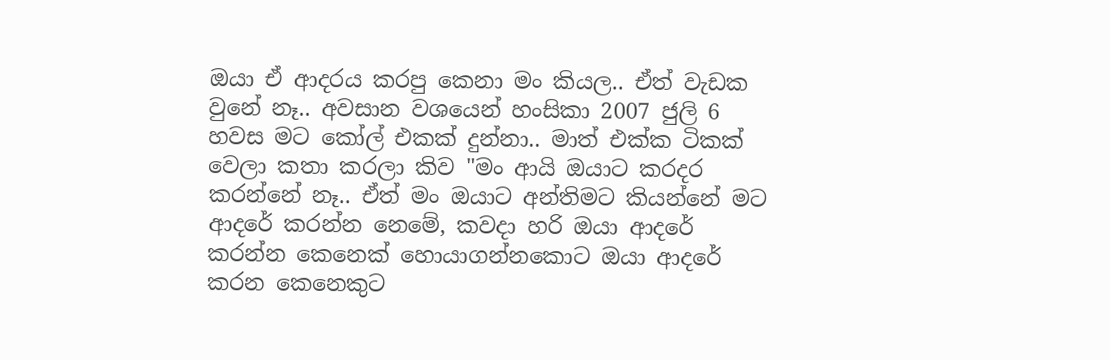ඔයා ඒ ආදරය කරපු කෙනා මං කියල.. ඒත් වැඩක වුනේ නෑ.. අවසාන වශයෙන් හංසිකා 2007 ජුලි 6 හවස මට කෝල් එකක් දුන්නා.. මාත් එක්ක ටිකක් වෙලා කතා කරලා කිව "මං ආයි ඔයාට කරදර කරන්නේ නෑ.. ඒත් මං ඔයාට අන්තිමට කියන්නේ මට ආදරේ කරන්න නෙමේ, කවදා හරි ඔයා ආදරේ කරන්න කෙනෙක් හොයාගන්නකොට ඔයා ආදරේ කරන කෙනෙකුට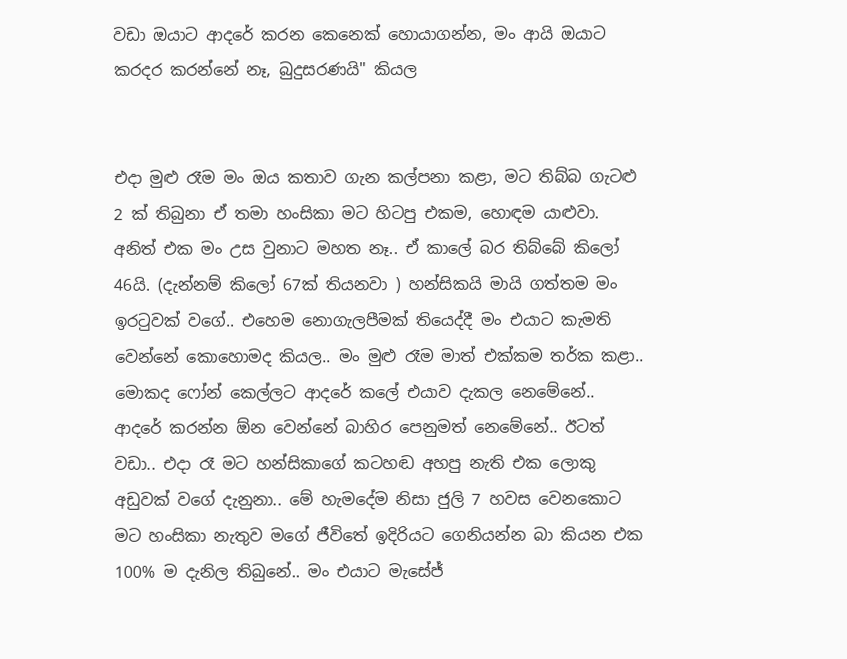වඩා ඔයාට ආදරේ කරන කෙනෙක් හොයාගන්න, මං ආයි ඔයාට කරදර කරන්නේ නෑ, බුදුසරණයි" කියල


එදා මුළු රෑම මං ඔය කතාව ගැන කල්පනා කළා, මට තිබ්බ ගැටළු 2 ක් තිබුනා ඒ තමා හංසිකා මට හිටපු එකම, හොඳම යාළුවා. අනිත් එක මං උස වුනාට මහත නෑ.. ඒ කාලේ බර තිබ්බේ කිලෝ 46යි. (දැන්නම් කිලෝ 67ක් තියනවා ) හන්සිකයි මායි ගත්තම මං ඉරටුවක් වගේ.. එහෙම නොගැලපීමක් තියෙද්දී මං එයාට කැමති වෙන්නේ කොහොමද කියල.. මං මුළු රෑම මාත් එක්කම තර්ක කළා.. මොකද ෆෝන් කෙල්ලට ආදරේ කලේ එයාව දැකල නෙමේනේ.. ආදරේ කරන්න ඕන වෙන්නේ බාහිර පෙනුමත් නෙමේනේ.. ඊටත් වඩා.. එදා රෑ මට හන්සිකාගේ කටහඬ අහපු නැති එක ලොකු අඩුවක් වගේ දැනුනා.. මේ හැමදේම නිසා ජුලි 7 හවස වෙනකොට මට හංසිකා නැතුව මගේ ජීවිතේ ඉදිරියට ගෙනියන්න බා කියන එක 100% ම දැනිල තිබුනේ.. මං එයාට මැසේජ්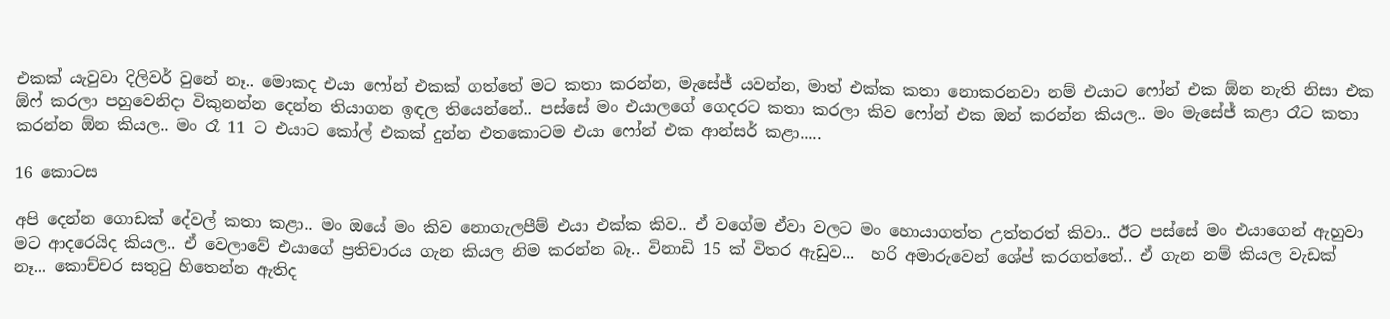එකක් යැවුවා දිලිවර් වුනේ නෑ.. මොකද එයා ෆෝන් එකක් ගත්තේ මට කතා කරන්න, මැසේජ් යවන්න, මාත් එක්ක කතා නොකරනවා නම් එයාට ෆෝන් එක ඕන නැති නිසා එක ඕෆ් කරලා පහුවෙනිදා විකුනන්න දෙන්න තියාගන ඉඳල තියෙන්නේ.. පස්සේ මං එයාලගේ ගෙදරට කතා කරලා කිව ෆෝන් එක ඔන් කරන්න කියල.. මං මැසේජ් කළා රෑට කතා කරන්න ඕන කියල.. මං රෑ 11 ට එයාට කෝල් එකක් දුන්න එතකොටම එයා ෆෝන් එක ආන්සර් කළා.....

16 කොටස

අපි දෙන්න ගොඩක් දේවල් කතා කළා.. මං ඔයේ මං කිව නොගැලපීම් එයා එක්ක කිව.. ඒ වගේම ඒවා වලට මං හොයාගත්ත උත්තරත් කිවා.. ඊට පස්සේ මං එයාගෙන් ඇහුවා මට ආදරෙයිද කියල.. ඒ වෙලාවේ එයාගේ ප්‍රතිචාරය ගැන කියල නිම කරන්න බෑ.. විනාඩි 15 ක් විතර ඇඩුව...  හරි අමාරුවෙන් ශේප් කරගත්තේ.. ඒ ගැන නම් කියල වැඩක් නෑ... කොච්චර සතුටු හිතෙන්න ඇතිද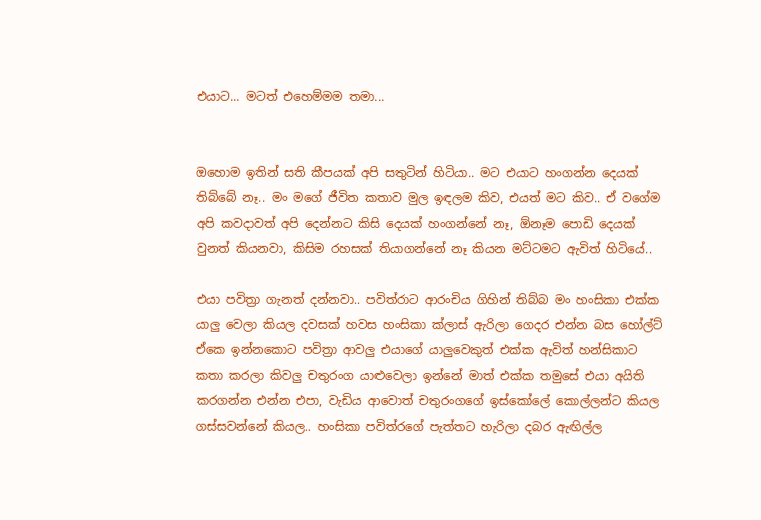එයාට... මටත් එහෙම්මම තමා...


ඔහොම ඉතින් සති කීපයක් අපි සතුටින් හිටියා.. මට එයාට හංගන්න දෙයක් තිබ්බේ නෑ.. මං මගේ ජීවිත කතාව මුල ඉඳලම කිව, එයත් මට කිව.. ඒ වගේම අපි කවදාවත් අපි දෙන්නට කිසි දෙයක් හංගන්නේ නෑ, ඕනෑම පොඩි දෙයක් වුනත් කියනවා, කිසිම රහසක් තියාගන්නේ නෑ කියන මට්ටමට ඇවිත් හිටියේ..

එයා පවිත්‍රා ගැනත් දන්නවා.. පවිත්රාට ආරංචිය ගිහින් තිබ්බ මං හංසිකා එක්ක යාලු වෙලා කියල දවසක් හවස හංසිකා ක්ලාස් ඇරිලා ගෙදර එන්න බස හෝල්ට් ඒකෙ ඉන්නකොට පවිත්‍රා ආවලු එයාගේ යාලුවෙකුත් එක්ක ඇවිත් හන්සිකාට කතා කරලා කිවලු චතුරංග යාළුවෙලා ඉන්නේ මාත් එක්ක තමුසේ එයා අයිති කරගන්න එන්න එපා, වැඩිය ආවොත් චතුරංගගේ ඉස්කෝලේ කොල්ලන්ට කියල ගස්සවන්නේ කියල.. හංසිකා පවිත්රගේ පැත්තට හැරිලා දබර ඇඟිල්ල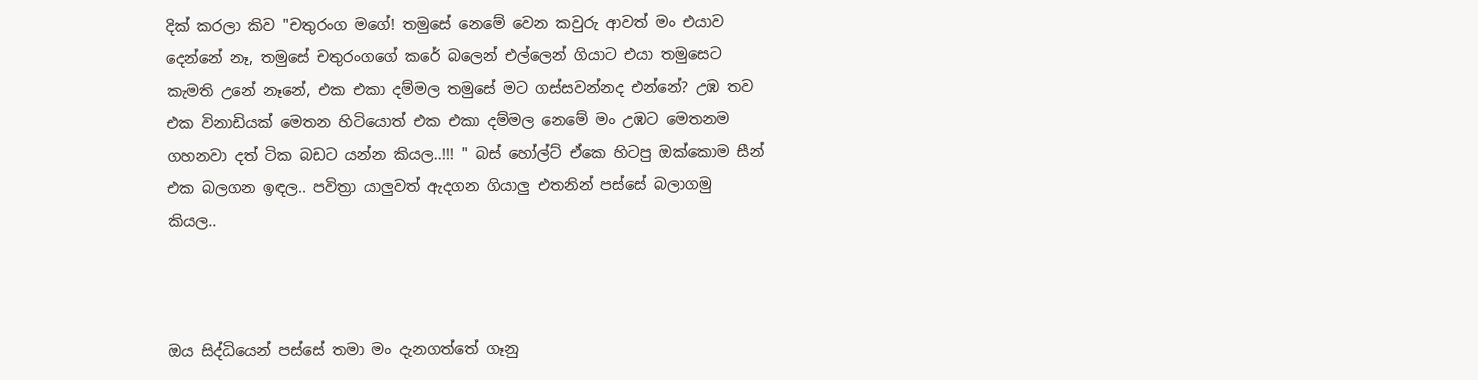දික් කරලා කිව "චතුරංග මගේ! තමුසේ නෙමේ වෙන කවුරු ආවත් මං එයාව දෙන්නේ නෑ, තමුසේ චතුරංගගේ කරේ බලෙන් එල්ලෙන් ගියාට එයා තමුසෙට කැමති උනේ නෑනේ, එක එකා දම්මල තමුසේ මට ගස්සවන්නද එන්නේ? උඹ තව එක විනාඩියක් මෙතන හිටියොත් එක එකා දම්මල නෙමේ මං උඹට මෙතනම ගහනවා දත් ටික බඩට යන්න කියල..!!! " බස්‌ හෝල්ට් ඒකෙ හිටපු ඔක්කොම සීන් එක බලගන ඉඳල.. පවිත්‍රා යාලුවත් ඇදගන ගියාලු එතනින් පස්සේ බලාගමු කියල..



ඔය සිද්ධියෙන් පස්සේ තමා මං දැනගත්තේ ගෑනු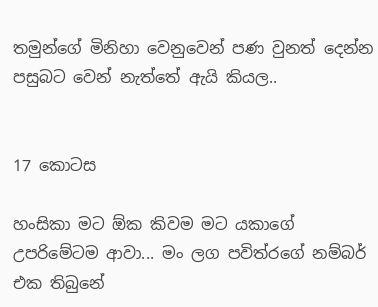තමුන්ගේ මිනිහා වෙනුවෙන් පණ වුනත් දෙන්න පසුබට වෙන් නැත්තේ ඇයි කියල..


17 කොටස

හංසිකා මට ඕක කිවම මට යකාගේ උපරිමේටම ආවා... මං ලග පවිත්රගේ නම්බර් එක තිබුනේ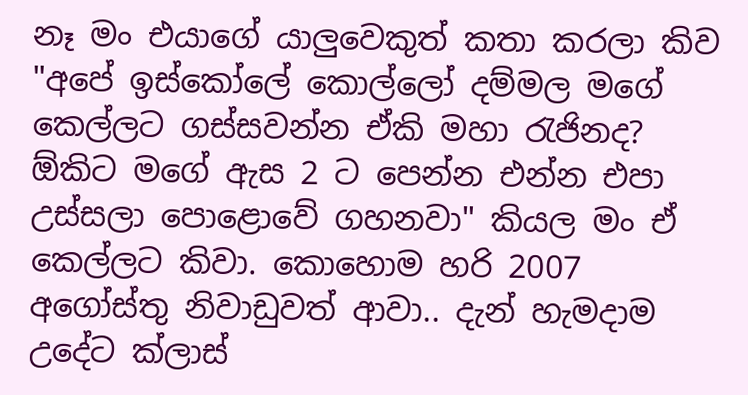නෑ මං එයාගේ යාලුවෙකුත් කතා කරලා කිව "අපේ ඉස්කෝලේ කොල්ලෝ දම්මල මගේ කෙල්ලට ගස්සවන්න ඒකි මහා රැජිනද? ඕකිට මගේ ඇස 2 ට පෙන්න එන්න එපා උස්සලා පොළොවේ ගහනවා" කියල මං ඒ කෙල්ලට කිවා. කොහොම හරි 2007 අගෝස්තු නිවාඩුවත් ආවා.. දැන් හැමදාම උදේට ක්ලාස්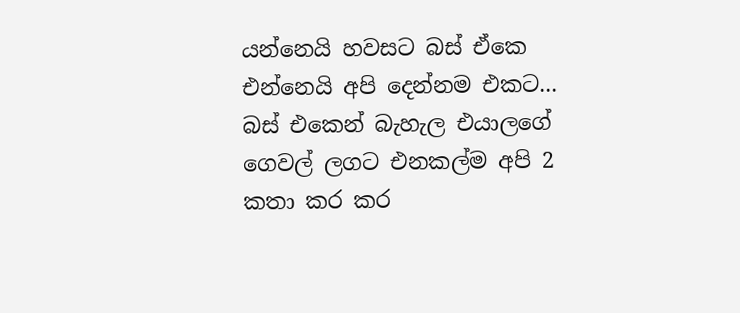යන්නෙයි හවසට බස් ඒකෙ එන්නෙයි අපි දෙන්නම එකට... බස් එකෙන් බැහැල එයාලගේ ගෙවල් ලගට එනකල්ම අපි 2 කතා කර කර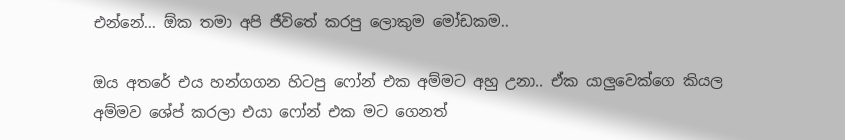එන්නේ... ඕක තමා අපි ජීවිතේ කරපු ලොකුම මෝඩකම..

ඔය අතරේ එය හන්ගගන හිටපු ෆෝන් එක අම්මට අහු උනා.. ඒක යාලුවෙක්ගෙ කියල අම්මව ශේප් කරලා එයා ෆෝන් එක මට ගෙනත්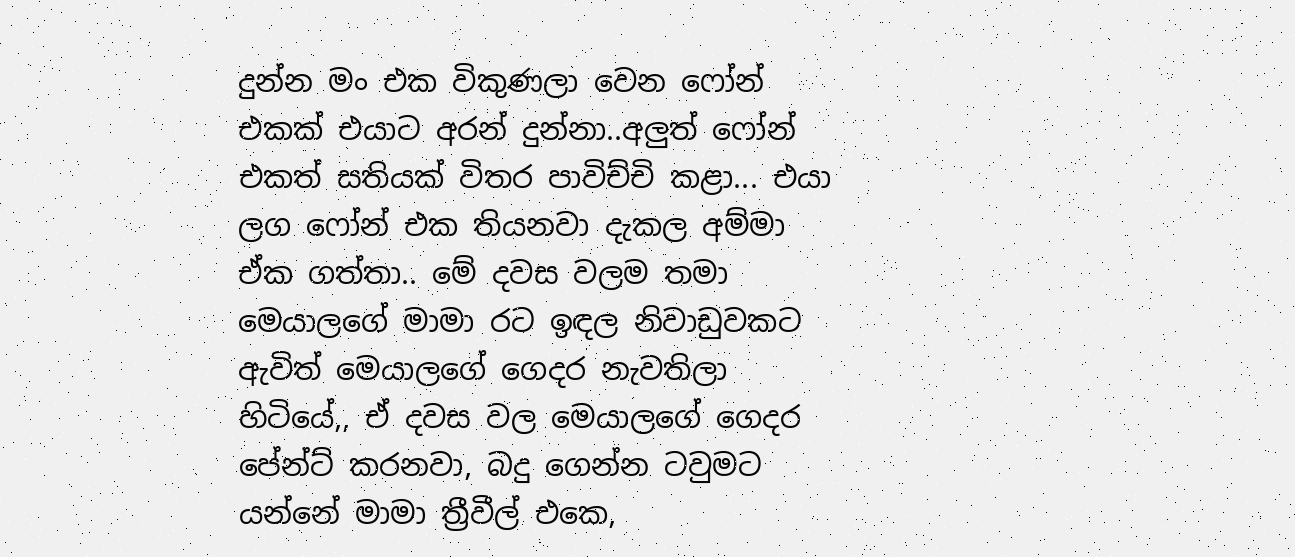දුන්න මං එක විකුණලා වෙන ෆෝන් එකක් එයාට අරන් දුන්නා..අලුත් ෆෝන් එකත් සතියක් විතර පාවිච්චි කළා... එයා ලග ෆෝන් එක තියනවා දැකල අම්මා ඒක ගත්තා.. මේ දවස වලම තමා මෙයාලගේ මාමා රට ඉඳල නිවාඩුවකට ඇවිත් මෙයාලගේ ගෙදර නැවතිලා හිටියේ,, ඒ දවස වල මෙයාලගේ ගෙදර පේන්ට් කරනවා, බදු ගෙන්න ටවුමට යන්නේ මාමා ත්‍රීවීල් එකෙ,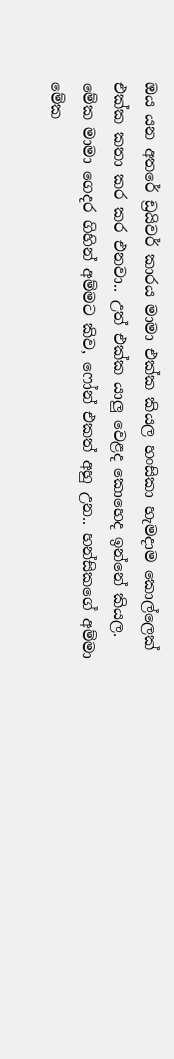ඔය යන අතරේ ඩ්‍රයිවර් කාරය මාමා එක්ක කියල හංසිකා හැමදාම කොල්ලෙක් එක්ක කතා කර කර එනවා.. උත් එක්ක යාලු වෙළද කොහෙද ඉන්නේ කියල. මේක මාමා ගෙදර ගිහින් අම්මට කිව, ෆෝන් එකත් අහු උන.. හන්සිකගේ අම්මා මේක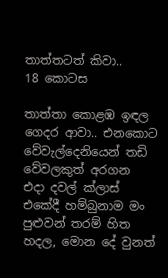තාත්තටත් කිවා..
18 කොටස

තාත්තා කොළඹ ඉඳල ගෙදර ආවා.. එනකොට වේවැල්දෙනියෙන් තඩි වේවලකුත් අරගන  එදා දවල් ක්ලාස් එකේදී හම්බුනාම මං පුළුවන් තරම් හිත හදල, මොන දේ වුනත්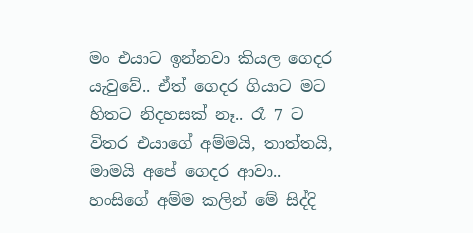මං එයාට ඉන්නවා කියල ගෙදර යැවුවේ.. ඒත් ගෙදර ගියාට මට හිතට නිදහසක් නෑ.. රෑ 7 ට විතර එයාගේ අම්මයි, තාත්තයි, මාමයි අපේ ගෙදර ආවා.. හංසිගේ අම්ම කලින් මේ සිද්දි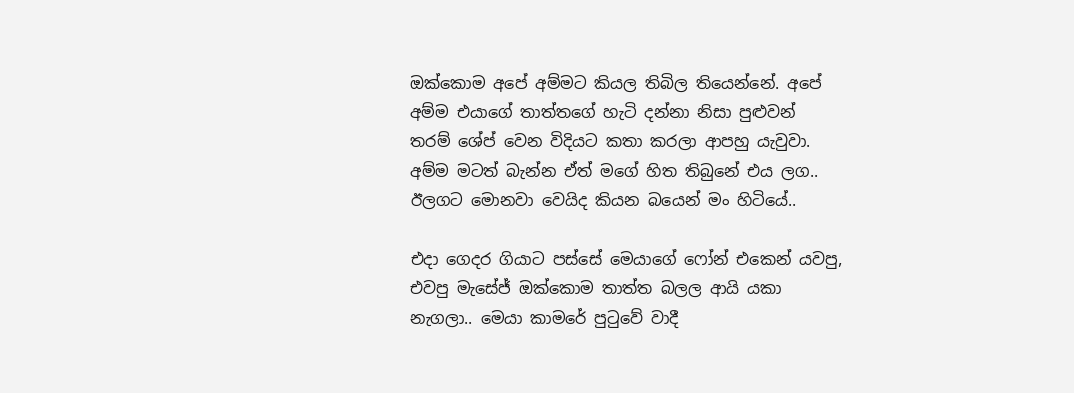ඔක්කොම අපේ අම්මට කියල තිබිල තියෙන්නේ. අපේ අම්ම එයාගේ තාත්තගේ හැටි දන්නා නිසා පුළුවන් තරම් ශේප් වෙන විදියට කතා කරලා ආපහු යැවුවා. අම්ම මටත් බැන්න ඒත් මගේ හිත තිබුනේ එය ලග.. ඊලගට මොනවා වෙයිද කියන බයෙන් මං හිටියේ..

එදා ගෙදර ගියාට පස්සේ මෙයාගේ ෆෝන් එකෙන් යවපු, එවපු මැසේජ් ඔක්කොම තාත්ත බලල ආයි යකා නැගලා.. මෙයා කාමරේ පුටුවේ වාදී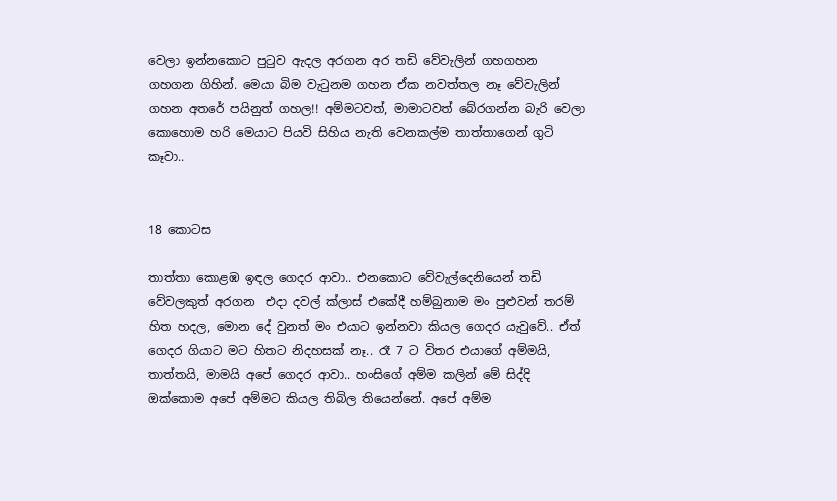වෙලා ඉන්නකොට පුටුව ඇදල අරගන අර තඩි වේවැලින් ගහගහන ගහගන ගිහින්. මෙයා බිම වැටුනම ගහන ඒක නවත්තල නෑ වේවැලින් ගහන අතරේ පයිනුත් ගහල!! අම්මටවත්, මාමාටවත් බේරගන්න බැරි වෙලා කොහොම හරි මෙයාට පියවි සිහිය නැති වෙනකල්ම තාත්තාගෙන් ගුටි කෑවා..


18 කොටස

තාත්තා කොළඹ ඉඳල ගෙදර ආවා.. එනකොට වේවැල්දෙනියෙන් තඩි වේවලකුත් අරගන  එදා දවල් ක්ලාස් එකේදී හම්බුනාම මං පුළුවන් තරම් හිත හදල, මොන දේ වුනත් මං එයාට ඉන්නවා කියල ගෙදර යැවුවේ.. ඒත් ගෙදර ගියාට මට හිතට නිදහසක් නෑ.. රෑ 7 ට විතර එයාගේ අම්මයි, තාත්තයි, මාමයි අපේ ගෙදර ආවා.. හංසිගේ අම්ම කලින් මේ සිද්දි ඔක්කොම අපේ අම්මට කියල තිබිල තියෙන්නේ. අපේ අම්ම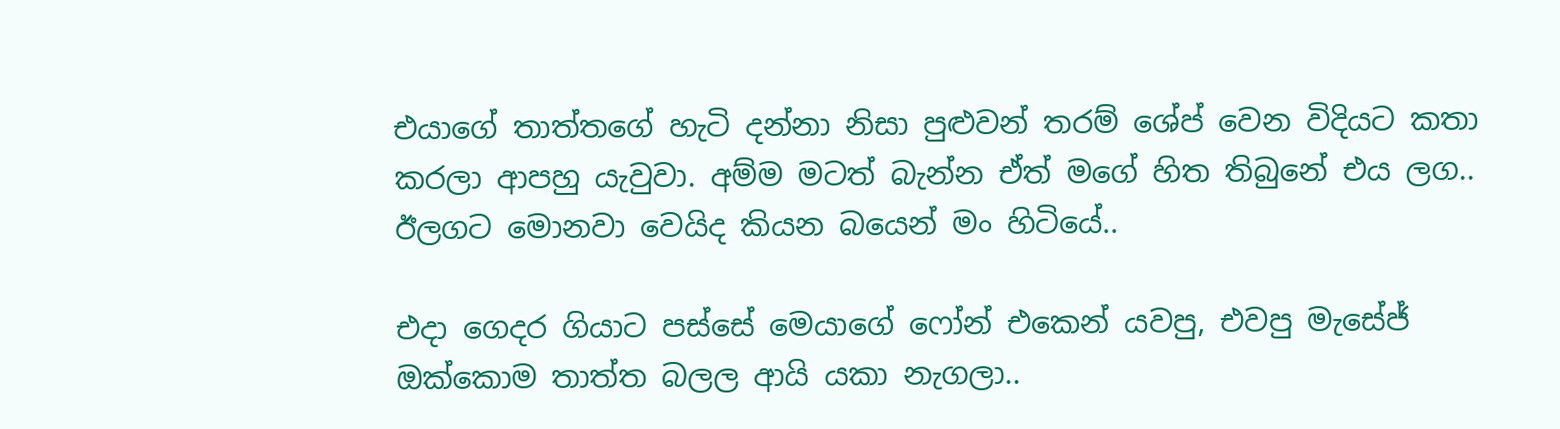එයාගේ තාත්තගේ හැටි දන්නා නිසා පුළුවන් තරම් ශේප් වෙන විදියට කතා කරලා ආපහු යැවුවා. අම්ම මටත් බැන්න ඒත් මගේ හිත තිබුනේ එය ලග.. ඊලගට මොනවා වෙයිද කියන බයෙන් මං හිටියේ..

එදා ගෙදර ගියාට පස්සේ මෙයාගේ ෆෝන් එකෙන් යවපු, එවපු මැසේජ් ඔක්කොම තාත්ත බලල ආයි යකා නැගලා..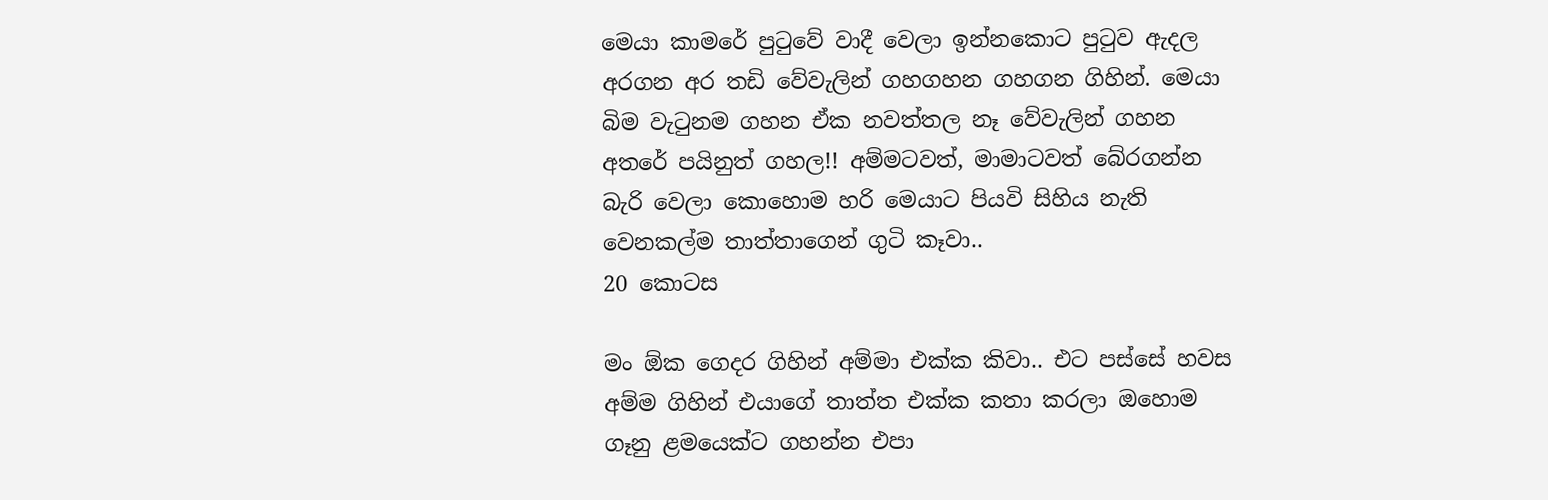මෙයා කාමරේ පුටුවේ වාදී වෙලා ඉන්නකොට පුටුව ඇදල අරගන අර තඩි වේවැලින් ගහගහන ගහගන ගිහින්. මෙයා බිම වැටුනම ගහන ඒක නවත්තල නෑ වේවැලින් ගහන අතරේ පයිනුත් ගහල!! අම්මටවත්, මාමාටවත් බේරගන්න බැරි වෙලා කොහොම හරි මෙයාට පියවි සිහිය නැති වෙනකල්ම තාත්තාගෙන් ගුටි කෑවා..
20 කොටස

මං ඕක ගෙදර ගිහින් අම්මා එක්ක කිවා.. එට පස්සේ හවස අම්ම ගිහින් එයාගේ තාත්ත එක්ක කතා කරලා ඔහොම ගෑනු ළමයෙක්ට ගහන්න එපා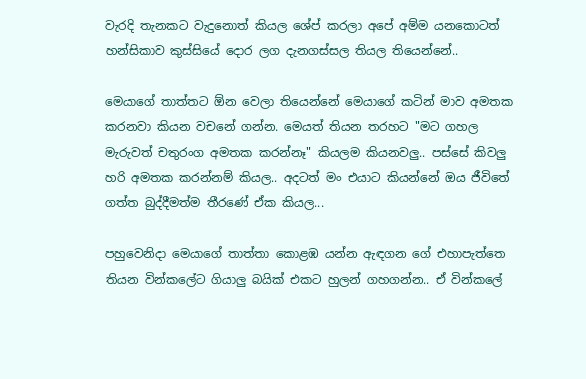වැරදි තැනකට වැදුනොත් කියල ශේප් කරලා අපේ අම්ම යනකොටත් හන්සිකාව කුස්සියේ දොර ලග දැනගස්සල තියල තියෙන්නේ..

මෙයාගේ තාත්තට ඕන වෙලා තියෙන්නේ මෙයාගේ කටින් මාව අමතක කරනවා කියන වචනේ ගන්න. මෙයත් තියන තරහට "මට ගහල මැරුවත් චතුරංග අමතක කරන්නෑ" කියලම කියනවලු.. පස්සේ කිවලු හරි අමතක කරන්නම් කියල.. අදටත් මං එයාට කියන්නේ ඔය ජීවිතේ ගත්ත බුද්දීමත්ම තීරණේ ඒක කියල...

පහුවෙනිදා මෙයාගේ තාත්තා කොළඹ යන්න ඇඳගන ගේ එහාපැත්තෙ තියන වින්කලේට ගියාලු බයික් එකට හුලන් ගහගන්න.. ඒ වින්කලේ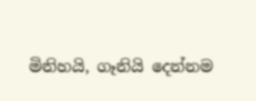මිනිහයි, ගෑනියි දෙන්නම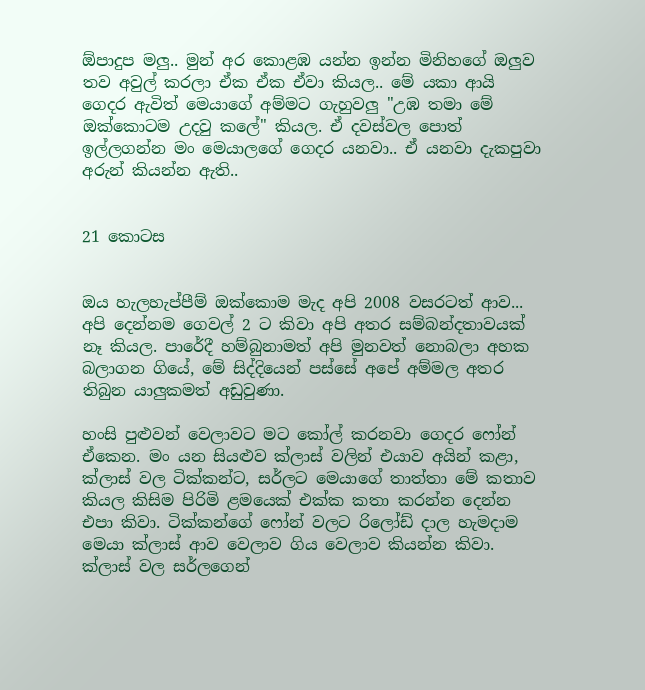ඕපාදුප මලු.. මුන් අර කොළඹ යන්න ඉන්න මිනිහගේ ඔලුව තව අවුල් කරලා ඒක ඒක ඒවා කියල.. මේ යකා ආයි ගෙදර ඇවිත් මෙයාගේ අම්මට ගැහුවලු "උඹ තමා මේ ඔක්කොටම උදවු කලේ" කියල. ඒ දවස්වල පොත් ඉල්ලගන්න මං මෙයාලගේ ගෙදර යනවා.. ඒ යනවා දැකපුවා අරුන් කියන්න ඇති..


21 කොටස


ඔය හැලහැප්පීම් ඔක්කොම මැද අපි 2008 වසරටත් ආව... අපි දෙන්නම ගෙවල් 2 ට කිවා අපි අතර සම්බන්දතාවයක් නෑ කියල. පාරේදී හම්බුනාමත් අපි මුනවත් නොබලා අහක බලාගන ගියේ, මේ සිද්දියෙන් පස්සේ අපේ අම්මල අතර තිබුන යාලුකමත් අඩුවුණා.

හංසි පුළුවන් වෙලාවට මට කෝල් කරනවා ගෙදර ෆෝන් ඒකෙන. මං යන සියළුව ක්ලාස් වලින් එයාව අයින් කළා, ක්ලාස් වල ටික්කන්ට, සර්ලට මෙයාගේ තාත්තා මේ කතාව කියල කිසිම පිරිමි ළමයෙක් එක්ක කතා කරන්න දෙන්න එපා කිවා. ටික්කන්ගේ ෆෝන් වලට රිලෝඩ් දාල හැමදාම මෙයා ක්ලාස් ආව වෙලාව ගිය වෙලාව කියන්න කිවා. ක්ලාස් වල සර්ලගෙන්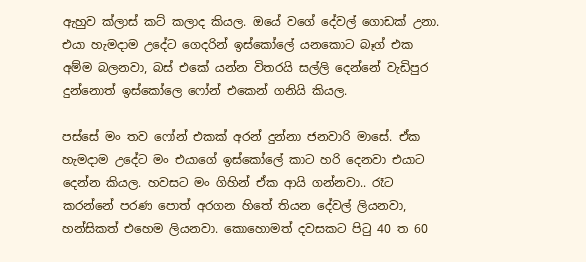ඇහුව ක්ලාස් කට් කලාද කියල. ඔයේ වගේ දේවල් ගොඩක් උනා. එයා හැමදාම උදේට ගෙදරින් ඉස්කෝලේ යනකොට බෑග් එක අම්ම බලනවා, බස් එකේ යන්න විතරයි සල්ලි දෙන්නේ වැඩිපුර දුන්නොත් ඉස්කෝලෙ ෆෝන් එකෙන් ගනියි කියල.

පස්සේ මං තව ෆෝන් එකක් අරන් දුන්නා ජනවාරි මාසේ. ඒක හැමදාම උදේට මං එයාගේ ඉස්කෝලේ කාට හරි දෙනවා එයාට දෙන්න කියල. හවසට මං ගිහින් ඒක ආයි ගන්නවා.. රෑට කරන්නේ පරණ පොත් අරගන හිතේ තියන දේවල් ලියනවා, හන්සිකත් එහෙම ලියනවා. කොහොමත් දවසකට පිටු 40 ත 60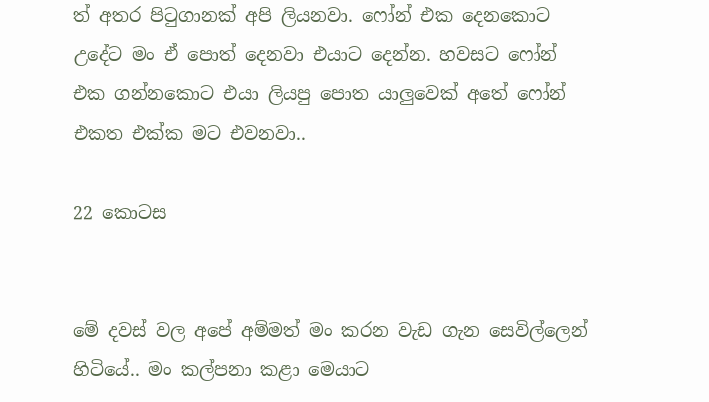ත් අතර පිටුගානක්‌ අපි ලියනවා. ෆෝන් එක දෙනකොට උදේට මං ඒ පොත් දෙනවා එයාට දෙන්න. හවසට ෆෝන් එක ගන්නකොට එයා ලියපු පොත යාලුවෙක් අතේ ෆෝන් එකත එක්ක මට එවනවා..

22 කොටස


මේ දවස් වල අපේ අම්මත් මං කරන වැඩ ගැන සෙවිල්ලෙන් හිටියේ.. මං කල්පනා කළා මෙයාට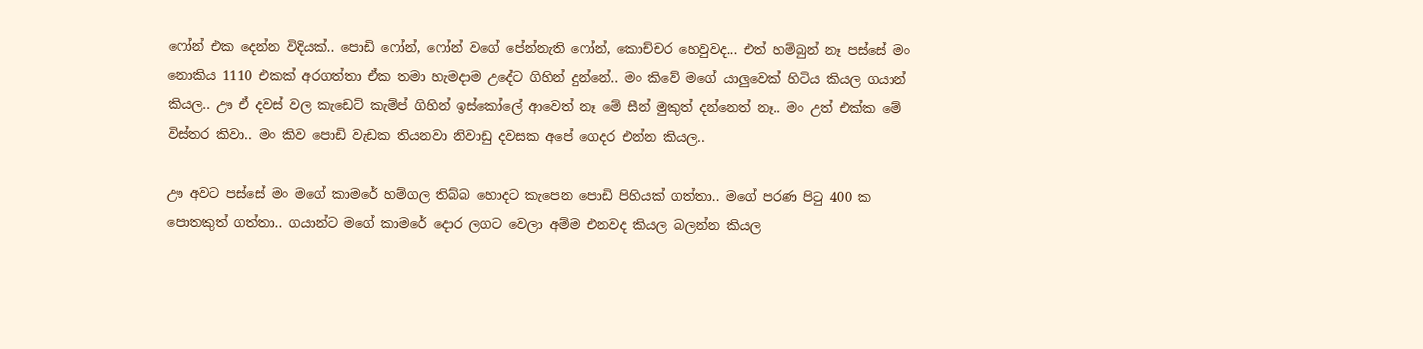ෆෝන් එක දෙන්න විදියක්.. පොඩි ෆෝන්, ෆෝන් වගේ පේන්නැති ෆෝන්, කොච්චර හෙවුවද... එත් හම්බුන් නෑ පස්සේ මං නොකිය 1110 එකක් අරගත්තා ඒක තමා හැමදාම උදේට ගිහින් දුන්නේ.. මං කිවේ මගේ යාලුවෙක් හිටිය කියල ගයාන් කියල.. ඌ ඒ දවස් වල කැඩෙට් කැම්ප් ගිහින් ඉස්කෝලේ ආවෙත් නෑ මේ සීන් මුකුත් දන්නෙත් නෑ.. මං උත් එක්ක මේ විස්තර කිවා.. මං කිව පොඩි වැඩක තියනවා නිවාඩු දවසක අපේ ගෙදර එන්න කියල..

ඌ අවට පස්සේ මං මගේ කාමරේ හම්ගල තිබ්බ හොදට කැපෙන පොඩි පිහියක් ගත්තා.. මගේ පරණ පිටු 400 ක පොතකුත් ගත්තා.. ගයාන්ට මගේ කාමරේ දොර ලගට වෙලා අම්ම එනවද කියල බලන්න කියල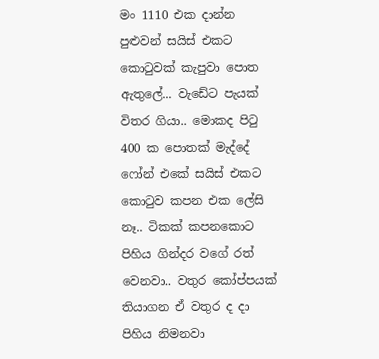මං 1110 එක දාන්න පුළුවන් සයිස් එකට කොටුවක් කැපුවා පොත ඇතුලේ... වැඩේට පැයක් විතර ගියා.. මොකද පිටු 400 ක පොතක් මැද්දේ ෆෝන් එකේ සයිස් එකට කොටුව කපන එක ලේසි නෑ.. ටිකක් කපනකොට පිහිය ගින්දර වගේ රත් වෙනවා.. වතුර කෝප්පයක් තියාගන ඒ වතුර ද දා පිහිය නිමනවා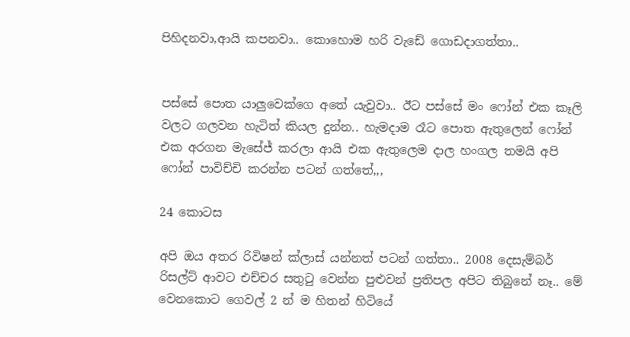පිහිදනවා,ආයි කපනවා.. කොහොම හරි වැඩේ ගොඩදාගත්තා..


පස්සේ පොත යාලුවෙක්ගෙ අතේ යැවුවා.. ඊට පස්සේ මං ෆෝන් එක කෑලි වලට ගලවන හැටිත් කියල දුන්න.. හැමදාම රෑට පොත ඇතුලෙන් ෆෝන් එක අරගන මැසේජ් කරලා ආයි එක ඇතුලෙම දාල හංගල තමයි අපි ෆෝන් පාවිච්චි කරන්න පටන් ගත්තේ,,,

24 කොටස

අපි ඔය අතර රිවිෂන් ක්ලාස් යන්නත් පටන් ගත්තා.. 2008 දෙසැම්බර් රිසල්ට් ආවට එච්චර සතුටු වෙන්න පුළුවන් ප්‍රතිපල අපිට තිබුනේ නෑ.. මේ වෙනකොට ගෙවල් 2 න් ම හිතන් හිටියේ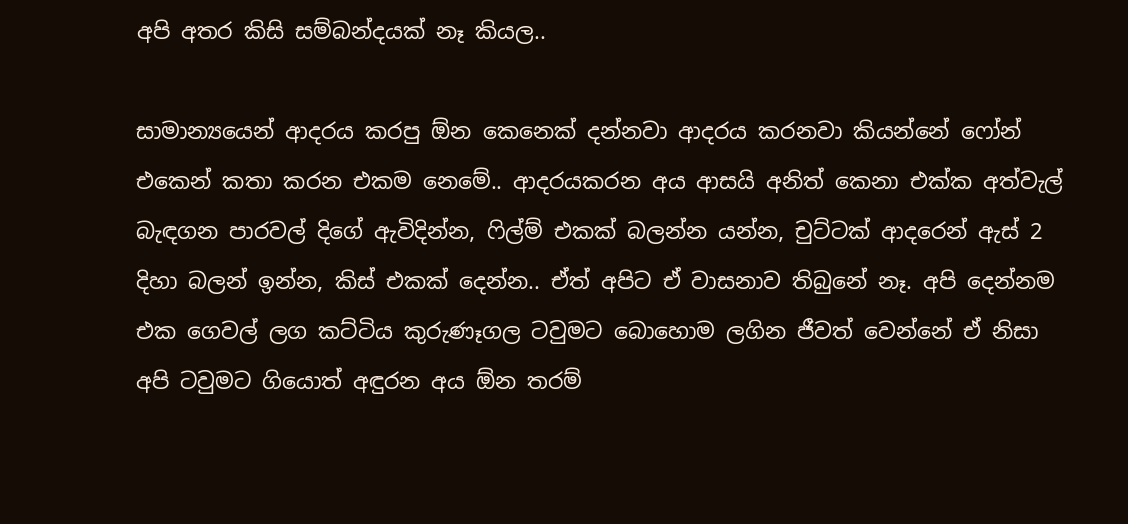අපි අතර කිසි සම්බන්දයක් නෑ කියල..

සාමාන්‍යයෙන් ආදරය කරපු ඕන කෙනෙක් දන්නවා ආදරය කරනවා කියන්නේ ෆෝන් එකෙන් කතා කරන එකම නෙමේ.. ආදරයකරන අය ආසයි අනිත් කෙනා එක්ක අත්වැල් බැඳගන පාරවල් දිගේ ඇවිදින්න, ෆිල්ම් එකක් බලන්න යන්න, චුට්ටක් ආදරෙන් ඇස් 2 දිහා බලන් ඉන්න, කිස් එකක් දෙන්න.. ඒත් අපිට ඒ වාසනාව තිබුනේ නෑ. අපි දෙන්නම එක ගෙවල් ලග කට්ටිය කුරුණෑගල ටවුමට බොහොම ලගින ජීවත් වෙන්නේ ඒ නිසා අපි ටවුමට ගියොත් අඳුරන අය ඕන තරම්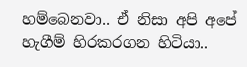හම්බෙනවා.. ඒ නිසා අපි අපේ හැගීම් හිරකරගන හිටියා..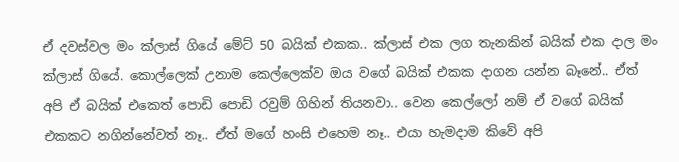ඒ දවස්වල මං ක්ලාස් ගියේ මේට් 50 බයික් එකක.. ක්ලාස් එක ලග තැනකින් බයික් එක දාල මං ක්ලාස් ගියේ. කොල්ලෙක් උනාම කෙල්ලෙක්ව ඔය වගේ බයික් එකක දාගන යන්න බෑනේ.. ඒත් අපි ඒ බයික් එකෙත් පොඩි පොඩි රවුම් ගිහින් තියනවා.. වෙන කෙල්ලෝ නම් ඒ වගේ බයික් එකකට නගින්නේවත් නෑ.. ඒත් මගේ හංසි එහෙම නෑ.. එයා හැමදාම කිවේ අපි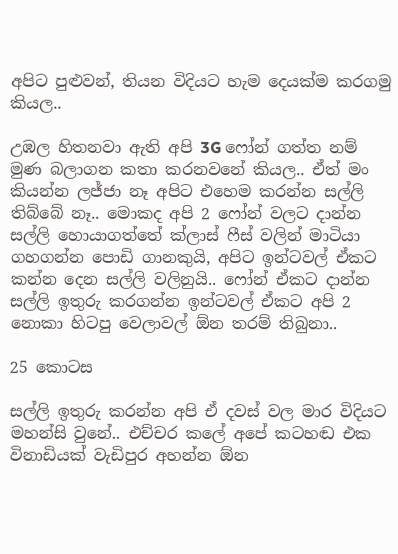අපිට පුළුවන්, තියන විදියට හැම දෙයක්ම කරගමු කියල..

උඹල හිතනවා ඇති අපි 3G ෆෝන් ගත්ත නම් මුණ බලාගන කතා කරනවනේ කියල.. ඒත් මං කියන්න ලජ්ජා නෑ අපිට එහෙම කරන්න සල්ලි තිබ්බේ නෑ.. මොකද අපි 2 ෆෝන් වලට දාන්න සල්ලි හොයාගත්තේ ක්ලාස් ෆීස් වලින් මාටියා ගහගන්න පොඩි ගානකුයි, අපිට ඉන්ටවල් ඒකට කන්න දෙන සල්ලි වලිනුයි.. ෆෝන් ඒකට දාන්න සල්ලි ඉතුරු කරගන්න ඉන්ටවල් ඒකට අපි 2 නොකා හිටපු වෙලාවල් ඕන තරම් තිබුනා..

25 කොටස

සල්ලි ඉතුරු කරන්න අපි ඒ දවස් වල මාර විදියට මහන්සි වුනේ.. එච්චර කලේ අපේ කටහඬ එක විනාඩියක් වැඩිපුර අහන්න ඕන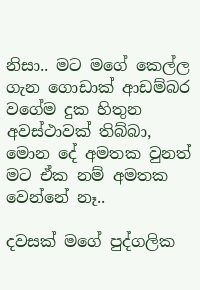නිසා.. මට මගේ කෙල්ල ගැන ගොඩාක් ආඩම්බර වගේම දුක හිතුන අවස්ථාවක් තිබ්බා, මොන දේ අමතක වුනත් මට ඒක නම් අමතක වෙන්නේ නෑ..

දවසක් මගේ පුද්ගලික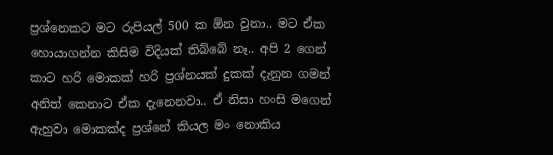ප්‍රශ්නෙකට මට රුපියල් 500 ක ඕන වුනා.. මට ඒක හොයාගන්න කිසිම විදියක් තිබ්බේ නෑ.. අපි 2 ගෙන් කාට හරි මොකක් හරි ප්‍රශ්නයක් දුකක් දැනුන ගමන් අනිත් කෙනාට ඒක දැනෙනවා.. ඒ නිසා හංසි මගෙන් ඇහුවා මොකක්ද ප්‍රශ්නේ කියල මං නොකිය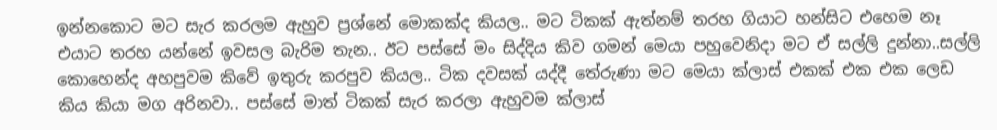ඉන්නකොට මට සැර කරලම ඇහුව ප්‍රශ්නේ මොකක්ද කියල.. මට ටිකක් ඇත්නම් තරහ ගියාට හන්සිට එහෙම නෑ එයාට තරහ යන්නේ ඉවසල බැරිම තැන.. ඊට පස්සේ මං සිද්දිය කිව ගමන් මෙයා පහුවෙනිදා මට ඒ සල්ලි දුන්නා..සල්ලි කොහෙන්ද අහපුවම කිවේ ඉතුරු කරපුව කියල.. ටික දවසක් යද්දී තේරුණා මට මෙයා ක්ලාස් එකක් එක එක ලෙඩ කිය කියා මග අරිනවා.. පස්සේ මාත් ටිකක් සැර කරලා ඇහුවම ක්ලාස්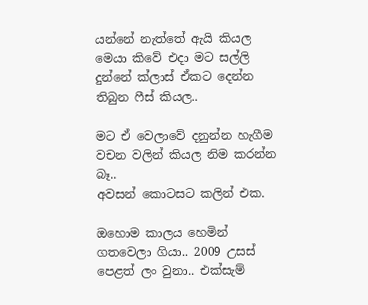යන්නේ නැත්තේ ඇයි කියල මෙයා කිවේ එදා මට සල්ලි දුන්නේ ක්ලාස් ඒකට දෙන්න තිබුන ෆීස් කියල..

මට ඒ වෙලාවේ දනුන්න හැගීම වචන වලින් කියල නිම කරන්න බෑ..
අවසන් කොටසට කලින් එක.

ඔහොම කාලය හෙමින් ගතවෙලා ගියා.. 2009 උසස් පෙළත් ලං වුනා.. එක්සැම්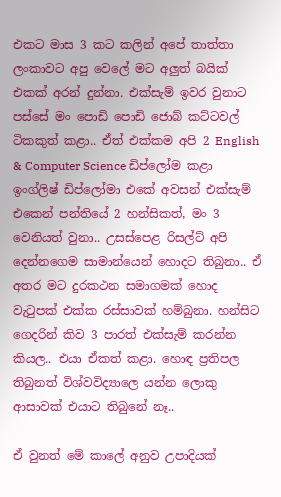එකට මාස 3 කට කලින් අපේ තාත්තා ලංකාවට අපු වෙලේ මට අලුත් බයික් එකක් අරන් දුන්නා. එක්සැම් ඉවර වුනාට පස්සේ මං පොඩි පොඩි ජොබ් කට්ටවල් ටිකකුත් කළා.. ඒත් එක්කම අපි 2 English & Computer Science ඩිප්ලෝම කළා ඉංග්ලිෂ් ඩිප්ලෝමා එකේ අවසන් එක්සැම් එකෙන් පන්තියේ 2 හන්සිකත්, මං 3 වෙනියත් වුනා.. උසස්පෙළ රිසල්ට් අපි දෙන්නගෙම සාමාන්යෙන් හොදට තිබුනා.. ඒ අතර මට දුරකථන සමාගමක් හොද වැටුපක් එක්ක රස්සාවක් හම්බුනා. හන්සිට ගෙදරින් කිව 3 පාරත් එක්සැම් කරන්න කියල.. එයා ඒකත් කළා. හොඳ ප්‍රතිපල තිබුනත් විශ්වවිද්‍යාලෙ යන්න ලොකු ආසාවක් එයාට තිබුනේ නෑ..

ඒ වුනත් මේ කාලේ අනුව උපාදියක්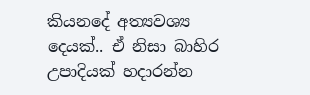කියනදේ අත්‍යවශ්‍ය දෙයක්.. ඒ නිසා බාහිර උපාදියක් හදාරන්න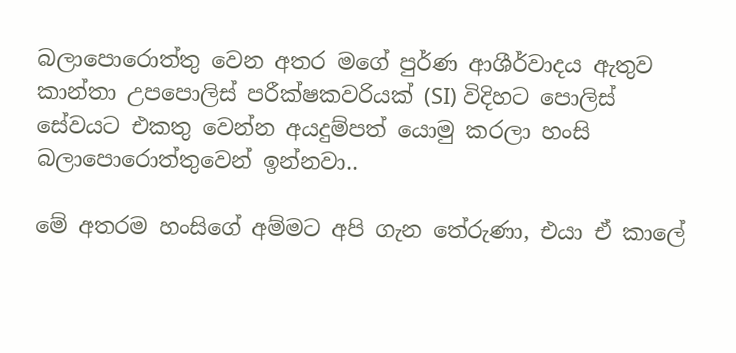බලාපොරොත්තු වෙන අතර මගේ පුර්ණ ආශීර්වාදය ඇතුව කාන්තා උපපොලිස් පරීක්ෂකවරියක් (SI) විදිහට පොලිස් සේවයට එකතු වෙන්න අයදුම්පත් යොමු කරලා හංසි බලාපොරොත්තුවෙන් ඉන්නවා..

මේ අතරම හංසිගේ අම්මට අපි ගැන තේරුණා, එයා ඒ කාලේ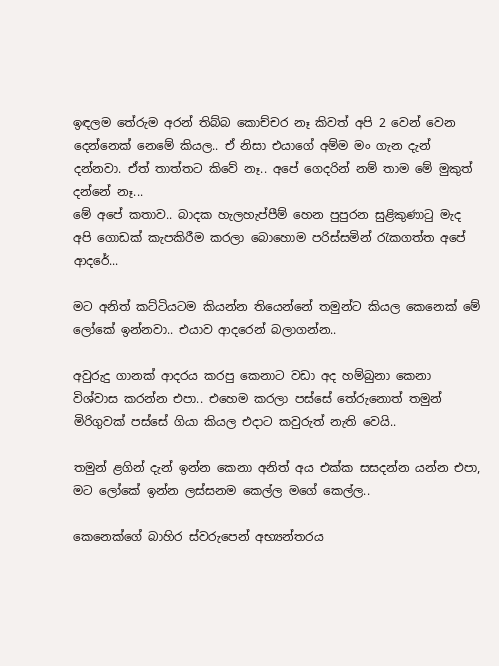ඉඳලම තේරුම අරන් තිබ්බ කොච්චර නෑ කිවත් අපි 2 වෙන් වෙන දෙන්නෙක් නෙමේ කියල.. ඒ නිසා එයාගේ අම්ම මං ගැන දැන් දන්නවා. ඒත් තාත්තට කිවේ නෑ.. අපේ ගෙදරින් නම් තාම මේ මුකුත් දන්නේ නෑ...
මේ අපේ කතාව.. බාදක හැලහැප්පීම් හෙන පුපුරන සුළිකුණාටු මැද අපි ගොඩක් කැපකිරීම කරලා බොහොම පරිස්සමින් රැකගත්ත අපේ ආදරේ...

මට අනිත් කට්ටියටම කියන්න තියෙන්නේ තමුන්ට කියල කෙනෙක් මේ ලෝකේ ඉන්නවා.. එයාව ආදරෙන් බලාගන්න..

අවුරුදු ගානක් ආදරය කරපු කෙනාට වඩා අද හම්බුනා කෙනා විශ්වාස කරන්න එපා.. එහෙම කරලා පස්සේ තේරුනොත් තමුන් මිරිගුවක් පස්සේ ගියා කියල එදාට කවුරුත් නැති වෙයි..

තමුන් ළගින් දැන් ඉන්න කෙනා අනිත් අය එක්ක සසදන්න යන්න එපා, මට ලෝකේ ඉන්න ලස්සනම කෙල්ල මගේ කෙල්ල..

කෙනෙක්ගේ බාහිර ස්වරුපෙන් අභ්‍යන්තරය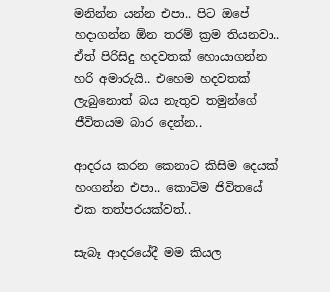මනින්න යන්න එපා.. පිට ඔපේ හදාගන්න ඕන තරම් ක්‍රම තියනවා.. ඒත් පිරිසිදු හදවතක් හොයාගන්න හරි අමාරුයි.. එහෙම හදවතක් ලැබුනොත් බය නැතුව තමුන්ගේ ජීවිතයම බාර දෙන්න..

ආදරය කරන කෙනාට කිසිම දෙයක් හංගන්න එපා.. කොටිම ජිවිතයේ එක තත්පරයක්වත්..

සැබෑ ආදරයේදී මම කියල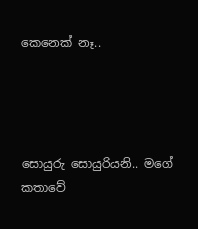කෙනෙක් නෑ..




සොයුරු සොයුරියනි.. මගේ කතාවේ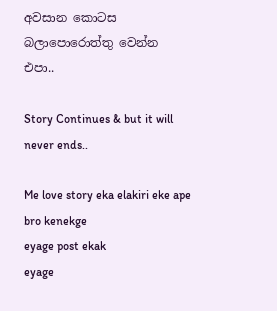අවසාන කොටස බලාපොරොත්තු වෙන්න එපා..

Story Continues & but it will never ends..

Me love story eka elakiri eke ape bro kenekge
eyage post ekak
eyage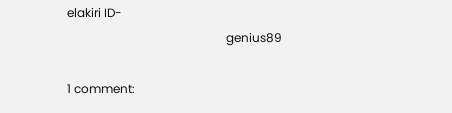elakiri ID-
                                                     genius89

1 comment: